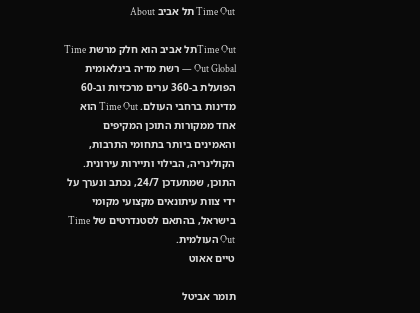Time Out תל אביב About

Time Outתל אביב הוא חלק מרשת Time Out Global — רשת מדיה בינלאומית הפועלת ב-360 ערים מרכזיות וב-60 מדינות ברחבי העולם. Time Out הוא אחד ממקורות התוכן המקיפים והאמינים ביותר בתחומי התרבות, הקולינריה, הבילוי ותיירות עירונית. התוכן, שמתעדכן 24/7, נכתב ונערך על ידי צוות עיתונאים מקצועי מקומי בישראל, בהתאם לסטנדרטים של Time Out העולמית.
טיים אאוט

תומר אביטל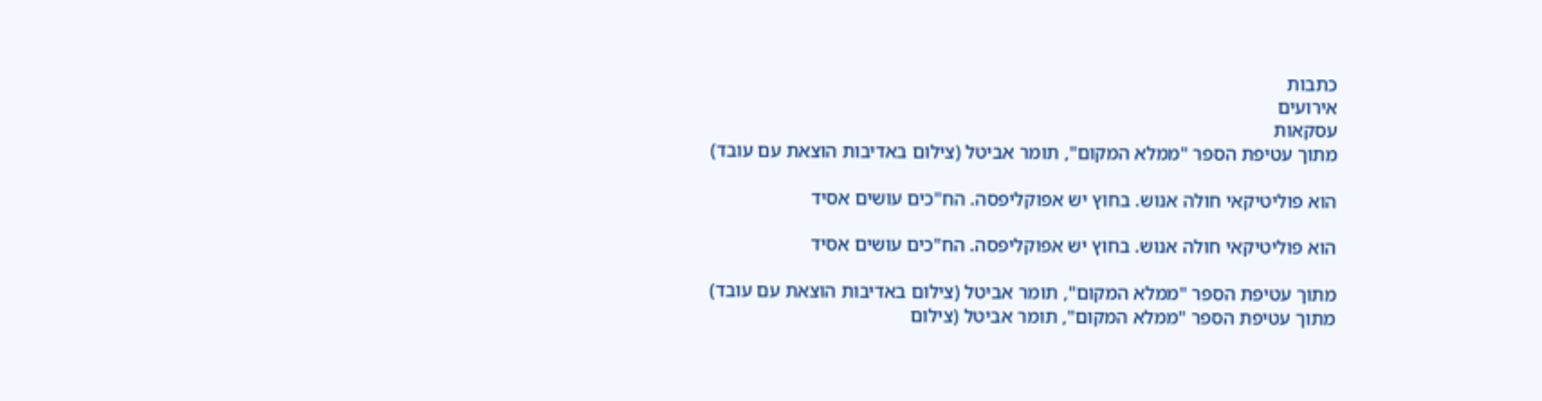כתבות
אירועים
עסקאות
מתוך עטיפת הספר "ממלא המקום", תומר אביטל (צילום באדיבות הוצאת עם עובד)

הוא פוליטיקאי חולה אנוש. בחוץ יש אפוקליפסה. הח"כים עושים אסיד

הוא פוליטיקאי חולה אנוש. בחוץ יש אפוקליפסה. הח"כים עושים אסיד

מתוך עטיפת הספר "ממלא המקום", תומר אביטל (צילום באדיבות הוצאת עם עובד)
מתוך עטיפת הספר "ממלא המקום", תומר אביטל (צילום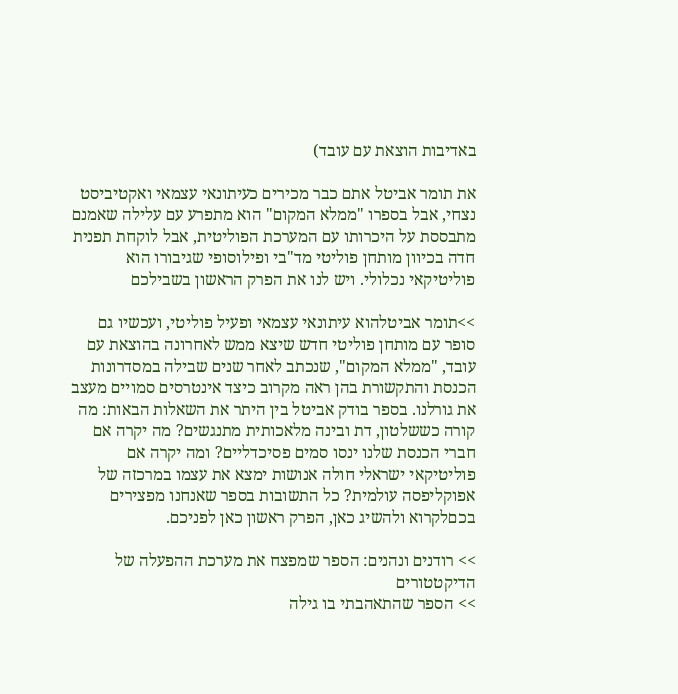באדיבות הוצאת עם עובד)

את תומר אביטל אתם כבר מכירים כעיתונאי עצמאי ואקטיביסט נצחי, אבל בספרו "ממלא המקום" הוא מתפרע עם עלילה שאמנם מתבססת על היכרותו עם המערכת הפוליטית, אבל לוקחת תפנית חדה בכיוון מותחן פוליטי מד"בי ופילוסופי שגיבורו הוא פוליטיקאי נכלולי. ויש לנו את הפרק הראשון בשבילכם

>>תומר אביטלהוא עיתונאי עצמאי ופעיל פוליטי, ועכשיו גם סופר עם מותחן פוליטי חדש שיצא ממש לאחרונה בהוצאת עם עובד, "ממלא המקום", שנכתב לאחר שנים שבילה במסדרונות הכנסת והתקשורת בהן ראה מקרוב כיצד אינטרסים סמויים מעצב את גורלנו. בספר בודק אביטל בין היתר את השאלות הבאות: מה קורה כששלטון, דת ובינה מלאכותית מתנגשים? מה יקרה אם חברי הכנסת שלנו ינסו סמים פסיכדליים? ומה יקרה אם פוליטיקאי ישראלי חולה אנושות ימצא את עצמו במרכזה של אפוקליפסה עולמית? כל התשובות בספר שאנחנו מפצירים בכםלקרוא ולהשיג כאן, הפרק ראשון כאן לפניכם.

>> רודנים ונהנים: הספר שמפצח את מערכת ההפעלה של הדיקטטורים
>> הספר שהתאהבתי בו גילה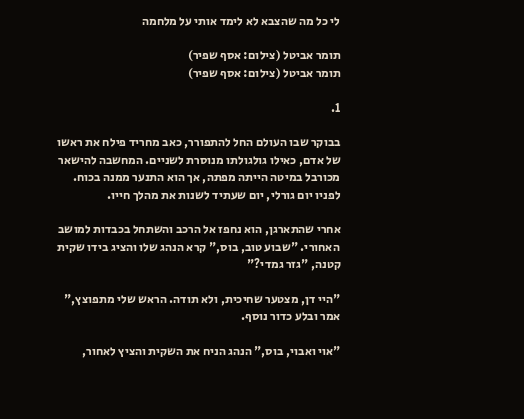לי כל מה שהצבא לא לימד אותי על מלחמה

תומר אביטל (צילום: אסף שפיר)
תומר אביטל (צילום: אסף שפיר)

1.

בבוקר שבו העולם החל להתפורר, כאב מחריד פילח את ראשו של אדם, כאילו גולגולתו מנוסרת לשניים. המחשבה להישאר מכורבל במיטה הייתה מפתה, אך הוא התנער ממנה בכוח. לפניו יום גורלי, יום שעתיד לשנות את מהלך חייו.

אחרי שהתארגן, הוא נחפז אל הרכב והשתחל בכבדות למושב האחורי. "שבוע טוב, בוס," קרא הנהג שלו והציג בידו שקית קטנה, "גזר גמדי?"

"היי דן, מצטער שחיכית, ולא תודה. הראש שלי מתפוצץ," אמר ובלע כדור נוסף.

"אוי ואבוי, בוס," הנהג הניח את השקית והציץ לאחור,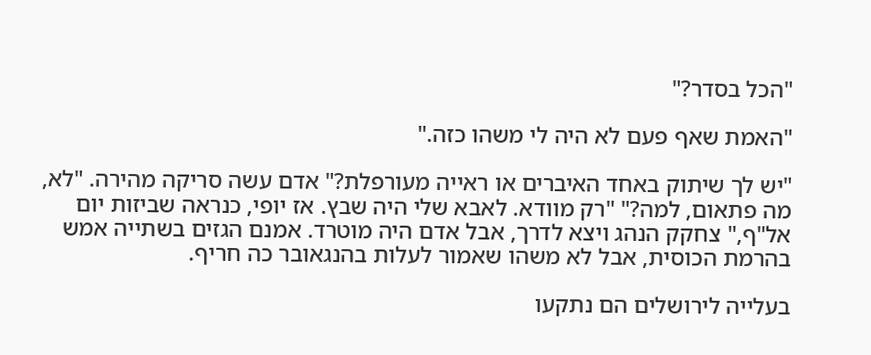"הכל בסדר?"

"האמת שאף פעם לא היה לי משהו כזה."

"יש לך שיתוק באחד האיברים או ראייה מעורפלת?" אדם עשה סריקה מהירה. "לא, מה פתאום, למה?" "רק מוודא. לאבא שלי היה שבץ. אז יופי, כנראה שביזות יום אל"ף," צחקק הנהג ויצא לדרך, אבל אדם היה מוטרד. אמנם הגזים בשתייה אמש בהרמת הכוסית, אבל לא משהו שאמור לעלות בהנגאובר כה חריף.

בעלייה לירושלים הם נתקעו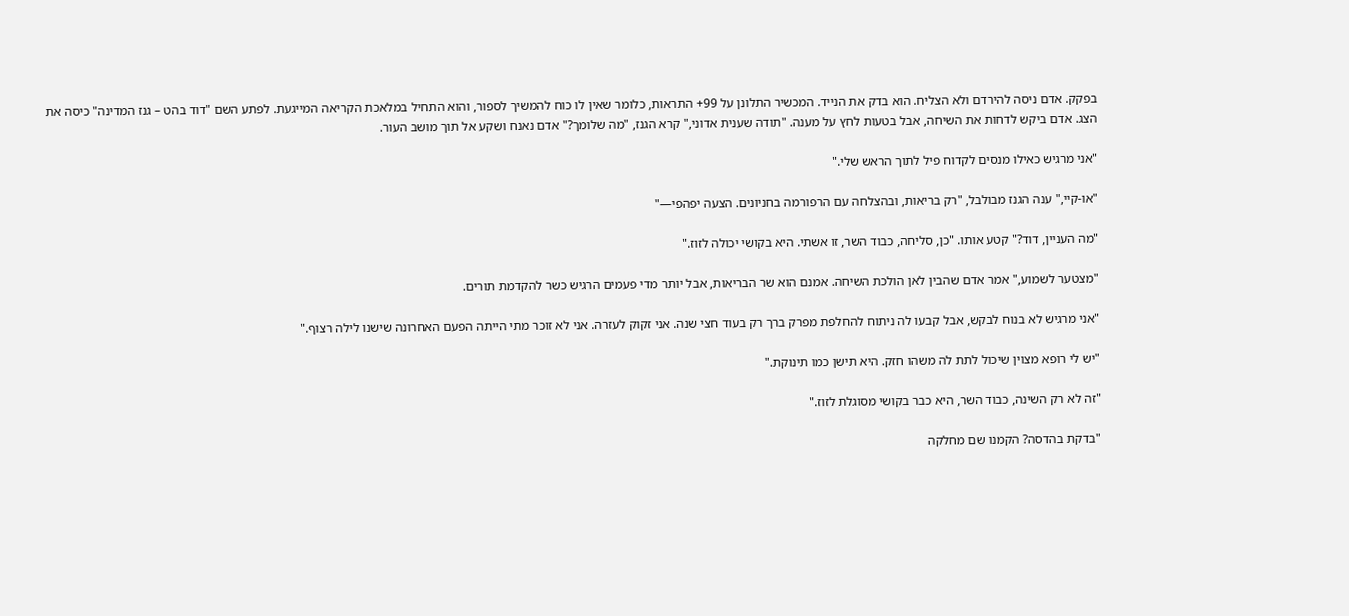בפקק. אדם ניסה להירדם ולא הצליח. הוא בדק את הנייד. המכשיר התלונן על 99+ התראות, כלומר שאין לו כוח להמשיך לספור, והוא התחיל במלאכת הקריאה המייגעת. לפתע השם "דוד בהט – גנז המדינה" כיסה את הצג. אדם ביקש לדחות את השיחה, אבל בטעות לחץ על מענה. "תודה שענית אדוני," קרא הגנז, "מה שלומך?" אדם נאנח ושקע אל תוך מושב העור.

"אני מרגיש כאילו מנסים לקדוח פיל לתוך הראש שלי."

"או-קיי," ענה הגנז מבולבל, "רק בריאות, ובהצלחה עם הרפורמה בחניונים. הצעה יפהפי—"

"מה העניין, דוד?" קטע אותו. "כן, סליחה, כבוד השר, זו אשתי. היא בקושי יכולה לזוז."

"מצטער לשמוע," אמר אדם שהבין לאן הולכת השיחה. אמנם הוא שר הבריאות, אבל יותר מדי פעמים הרגיש כשר להקדמת תורים.

"אני מרגיש לא בנוח לבקש, אבל קבעו לה ניתוח להחלפת מפרק ברך רק בעוד חצי שנה. אני זקוק לעזרה. אני לא זוכר מתי הייתה הפעם האחרונה שישנו לילה רצוף."

"יש לי רופא מצוין שיכול לתת לה משהו חזק. היא תישן כמו תינוקת."

"זה לא רק השינה, כבוד השר, היא כבר בקושי מסוגלת לזוז."

"בדקת בהדסה? הקמנו שם מחלקה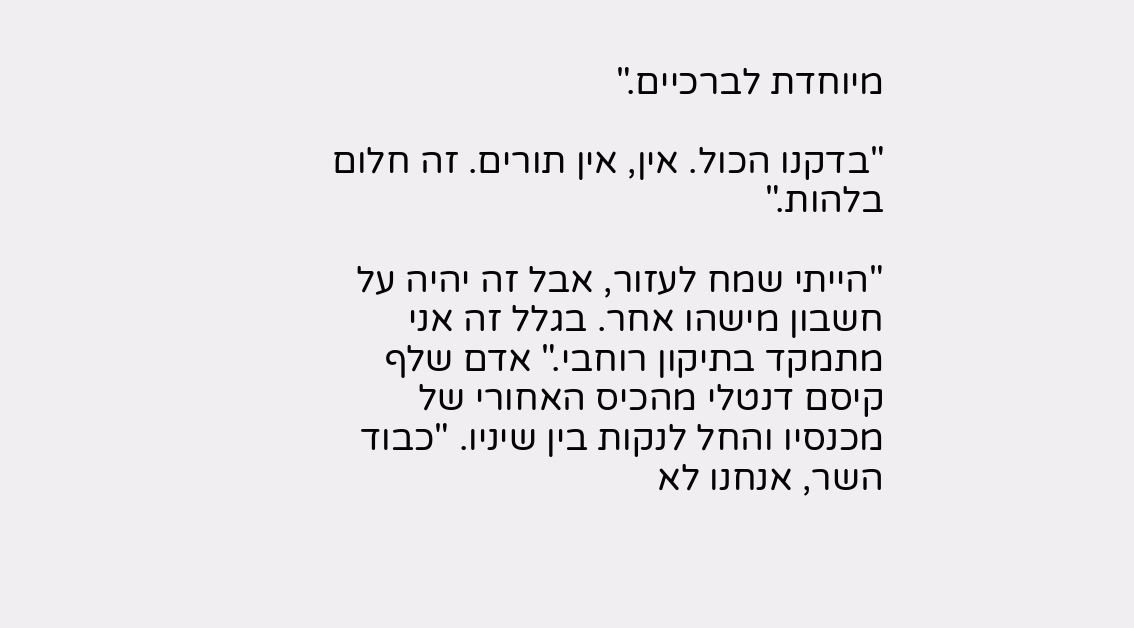מיוחדת לברכיים."

"בדקנו הכול. אין, אין תורים. זה חלום בלהות."

"הייתי שמח לעזור, אבל זה יהיה על חשבון מישהו אחר. בגלל זה אני מתמקד בתיקון רוחבי." אדם שלף קיסם דנטלי מהכיס האחורי של מכנסיו והחל לנקות בין שיניו. "כבוד השר, אנחנו לא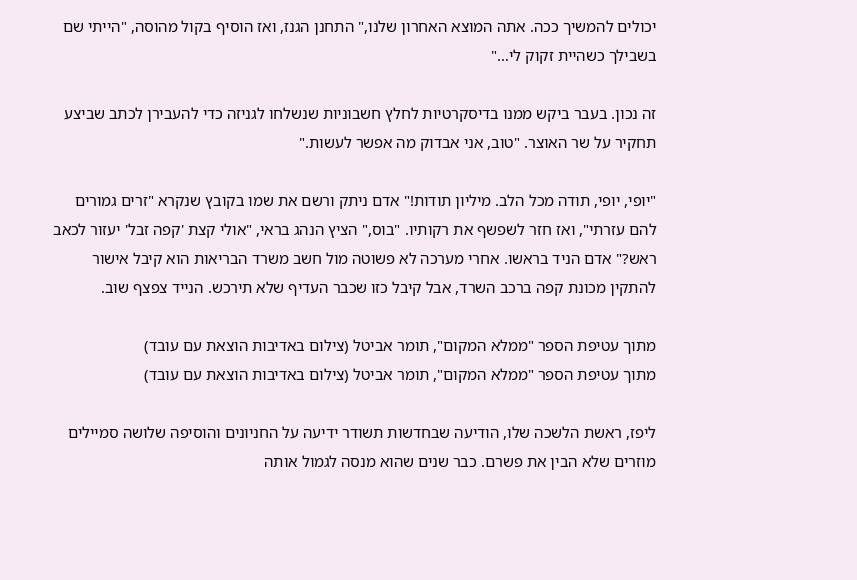יכולים להמשיך ככה. אתה המוצא האחרון שלנו," התחנן הגנז, ואז הוסיף בקול מהוסה, "הייתי שם בשבילך כשהיית זקוק לי…"

זה נכון. בעבר ביקש ממנו בדיסקרטיות לחלץ חשבוניות שנשלחו לגניזה כדי להעבירן לכתב שביצע תחקיר על שר האוצר. "טוב, אני אבדוק מה אפשר לעשות."

"יופי, יופי, תודה מכל הלב. מיליון תודות!" אדם ניתק ורשם את שמו בקובץ שנקרא "זרים גמורים להם עזרתי", ואז חזר לשפשף את רקותיו. "בוס," הציץ הנהג בראי, "אולי קצת 'קפה זבל' יעזור לכאב ראש?" אדם הניד בראשו. אחרי מערכה לא פשוטה מול חשב משרד הבריאות הוא קיבל אישור להתקין מכונת קפה ברכב השרד, אבל קיבל כזו שכבר העדיף שלא תירכש. הנייד צפצף שוב.

מתוך עטיפת הספר "ממלא המקום", תומר אביטל (צילום באדיבות הוצאת עם עובד)
מתוך עטיפת הספר "ממלא המקום", תומר אביטל (צילום באדיבות הוצאת עם עובד)

ליפז, ראשת הלשכה שלו, הודיעה שבחדשות תשודר ידיעה על החניונים והוסיפה שלושה סמיילים מוזרים שלא הבין את פשרם. כבר שנים שהוא מנסה לגמול אותה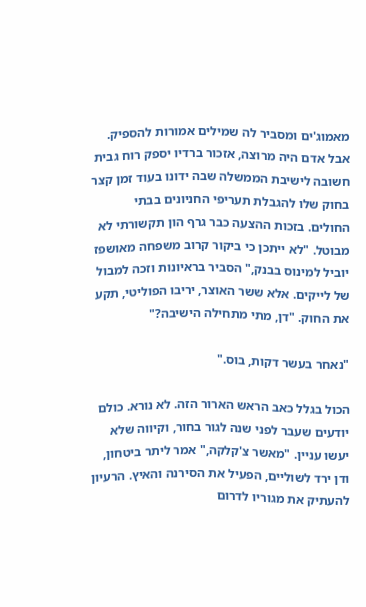מאמוג'ים ומסביר לה שמילים אמורות להספיק. אבל אדם היה מרוצה, אזכור ברדיו יספק רוח גבית חשובה לישיבת הממשלה שבה ידונו בעוד זמן קצר בחוק שלו להגבלת תעריפי החניונים בבתי החולים. בזכות ההצעה כבר גרף הון תקשורתי לא מבוטל. "לא ייתכן כי ביקור קרוב משפחה מאושפז יוביל למינוס בבנק," הסביר בראיונות וזכה למבול של לייקים. אלא ששר האוצר, יריבו הפוליטי, תקע את החוק. "דן, מתי מתחילה הישיבה?"

"נאחר בעשר דקות, בוס."

הכול בגלל כאב הראש הארור הזה. לא נורא. כולם יודעים שעבר לפני שנה לגור בחור, וקיווה שלא יעשו עניין. "מאשר צ'קלקה," אמר ליתר ביטחון, ודן ירד לשוליים, הפעיל את הסירנה והאיץ. הרעיון להעתיק את מגוריו לדרום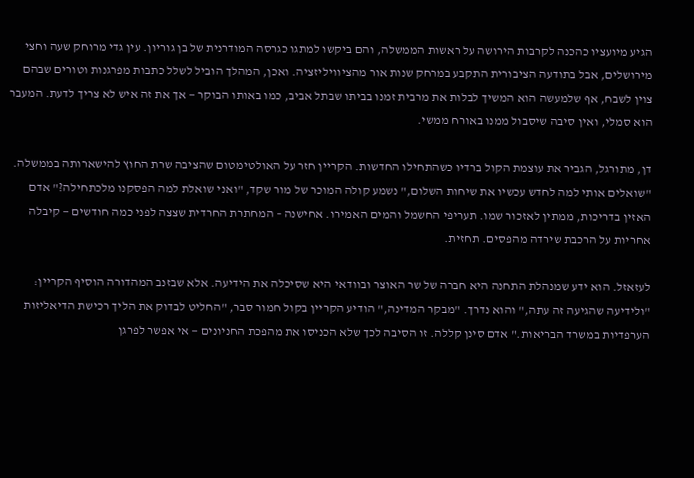הגיע מיועציו כהכנה לקרבות הירושה על ראשות הממשלה, והם ביקשו למתגו כגרסה המודרנית של בן גוריון. עין גדי מרוחק שעה וחצי מירושלים, אבל בתודעה הציבורית התקבע במרחק שנות אור מהציוויליזציה. ואכן, המהלך הוביל לשלל כתבות מפרגנות וטורים שבהם צוין לשבח, אף שלמעשה הוא המשיך לבלות את מרבית זמנו בביתו שבתל אביב, כמו באותו הבוקר — אך את זה איש לא צריך לדעת. המעבר הוא סמלי, ואין סיבה שיסבול ממנו באורח ממשי.

דן, מתורגל, הגביר את עוצמת הקול ברדיו כשהתחילו החדשות. הקריין חזר על האולטימטום שהציבה שרת החוץ להישארותה בממשלה. "שואלים אותי למה לחדש עכשיו את שיחות השלום," נשמע קולה המוכר של מור שקד, "ואני שואלת למה הפסקנו מלכתחילה?" אדם האזין בדריכות, ממתין לאזכור שמו. תעריפי החשמל והמים האמירו. אחישנה – המחתרת החרדית שצצה לפני כמה חודשים — קיבלה אחריות על הרכבת שירדה מהפסים. תחזית.

לעזאזל. הוא ידע שמנהלת התחנה היא חברה של שר האוצר ובוודאי היא שסיכלה את הידיעה. אלא שבזנב המהדורה הוסיף הקריין: "ולידיעה שהגיעה זה עתה," והוא נדרך. "מבקר המדינה," הודיע הקריין בקול חמור סבר, "החליט לבדוק את הליך רכישת הדיאליזות הערפדיות במשרד הבריאות." אדם סינן קללה. זו הסיבה לכך שלא הכניסו את מהפכת החניונים — אי אפשר לפרגן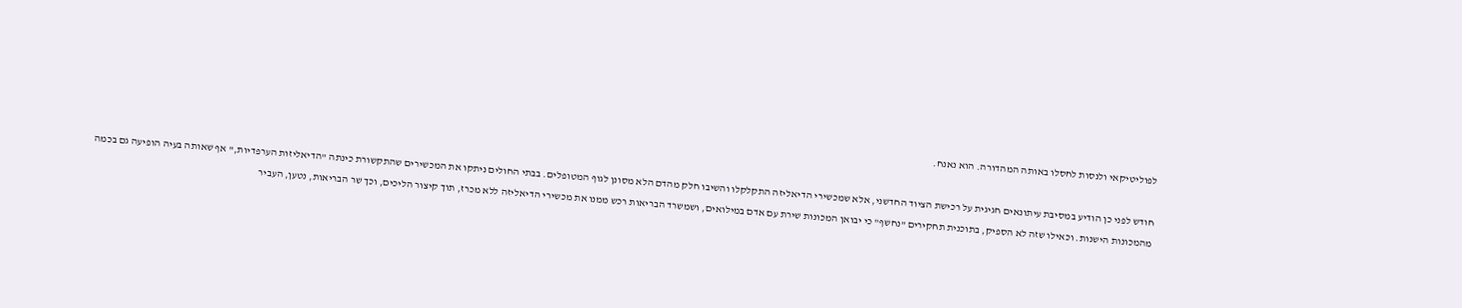לפוליטיקאי ולנסות לחסלו באותה המהדורה. הוא נאנח.

חודש לפני כן הודיע במסיבת עיתונאים חגיגית על רכישת הציוד החדשני, אלא שמכשירי הדיאליזה התקלקלו והשיבו חלק מהדם הלא מסונן לגוף המטופלים. בבתי החולים ניתקו את המכשירים שהתקשורת כינתה "הדיאליזות הערפדיות," אף שאותה בעיה הופיעה גם בכמה מהמכונות הישנות. וכאילו שזה לא הספיק, בתוכנית תחקירים "נחשף" כי יבואן המכונות שירת עם אדם במילואים, ושמשרד הבריאות רכש ממנו את מכשירי הדיאליזה ללא מכרז, תוך קיצור הליכים, וכך שר הבריאות, נטען, העביר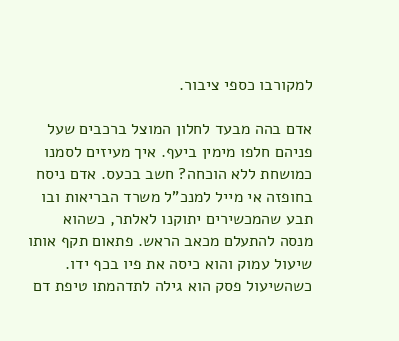למקורבו כספי ציבור.

אדם בהה מבעד לחלון המוצל ברכבים שעל פניהם חלפו מימין ביעף. איך מעיזים לסמנו כמושחת ללא הוכחה? חשב בכעס. אדם ניסח בחופזה אי מייל למנכ"ל משרד הבריאות ובו תבע שהמכשירים יתוקנו לאלתר, כשהוא מנסה להתעלם מכאב הראש. פתאום תקף אותו שיעול עמוק והוא כיסה את פיו בכף ידו. כשהשיעול פסק הוא גילה לתדהמתו טיפת דם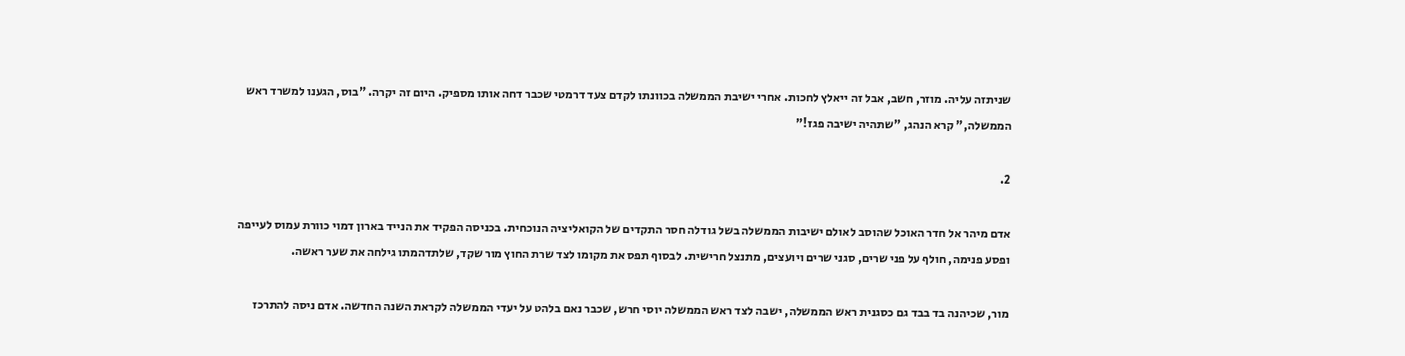שניתזה עליה. מוזר, חשב, אבל זה ייאלץ לחכות. אחרי ישיבת הממשלה בכוונתו לקדם צעד דרמטי שכבר דחה אותו מספיק. היום זה יקרה. "בוס, הגענו למשרד ראש הממשלה," קרא הנהג, "שתהיה ישיבה פגז!"

2.

אדם מיהר אל חדר האוכל שהוסב לאולם ישיבות הממשלה בשל גודלה חסר התקדים של הקואליציה הנוכחית. בכניסה הפקיד את הנייד בארון דמוי כוורת עמוס לעייפה ופסע פנימה, חולף על פני שרים, סגני שרים ויועצים, מתנצל חרישית. לבסוף תפס את מקומו לצד שרת החוץ מור שקד, שלתדהמתו גילחה את שער ראשה.

מור, שכיהנה בד בבד גם כסגנית ראש הממשלה, ישבה לצד ראש הממשלה יוסי חרש, שכבר נאם בלהט על יעדי הממשלה לקראת השנה החדשה. אדם ניסה להתרכז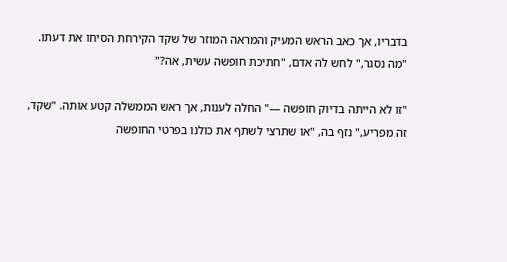בדבריו, אך כאב הראש המעיק והמראה המוזר של שקד הקירחת הסיחו את דעתו. "מה נסגר," לחש לה אדם, "חתיכת חופשה עשית, אה?"

"זו לא הייתה בדיוק חופשה —" החלה לענות, אך ראש הממשלה קטע אותה. "שקד, זה מפריע," נזף בה, "או שתרצי לשתף את כולנו בפרטי החופשה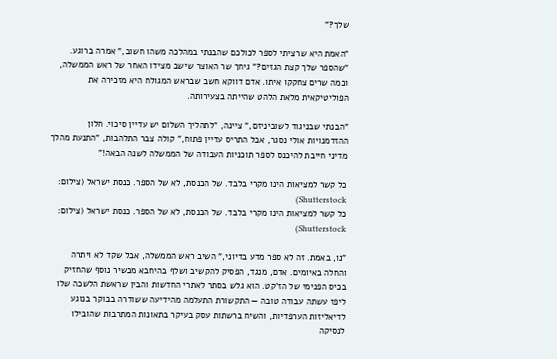שלך?"

"האמת היא שרציתי לספר לכולכם שהבנתי במהלכה משהו חשוב," אמרה ברוגע. "שהספר שלך קצת הגזים?" גיחך שר האוצר שישב מצידו האחר של ראש הממשלה, וכמה שרים צחקקו איתו. אדם דווקא חשב שבראש המגולח היא מזכירה את הפוליטיקאית מלאת הלהט שהייתה בצעירותה.

"הבנתי שבניגוד לשוביניזם," ציינה, "לתהליך השלום יש עדיין סיכוי. חלון ההזדמנויות אולי נסגר, אבל התריס עדיין פתוח," קולה צבר התלהבות, "התנעת מהלך מדיני חייבת להיכנס לספר תוכניות העבודה של הממשלה לשנה הבאה!"

כל קשר למציאות הינו מקרי בלבד. של הכנסת, לא של הספר. כנסת ישראל (צילום: Shutterstock)
כל קשר למציאות הינו מקרי בלבד. של הכנסת, לא של הספר. כנסת ישראל (צילום: Shutterstock)

"נו, באמת. זה לא ספר מדע בדיוני," השיב ראש הממשלה, אבל שקד לא ויתרה והחלה באיומים. אדם, מנגד, הפסיק להקשיב ושלף בהיחבא מכשיר נוסף שהחזיק בכיס הפנימי של הז'קט. הוא גלש בסתר לאתרי החדשות והבין שראשת הלשכה שלו ליפז עשתה עבודה טובה — התקשורת התעלמה מהידיעה ששודרה בבוקר בנוגע לדיאליזות הערפדיות, והשיח ברשתות עסק בעיקר בתאונות המתרבות שהובילו לנסיקה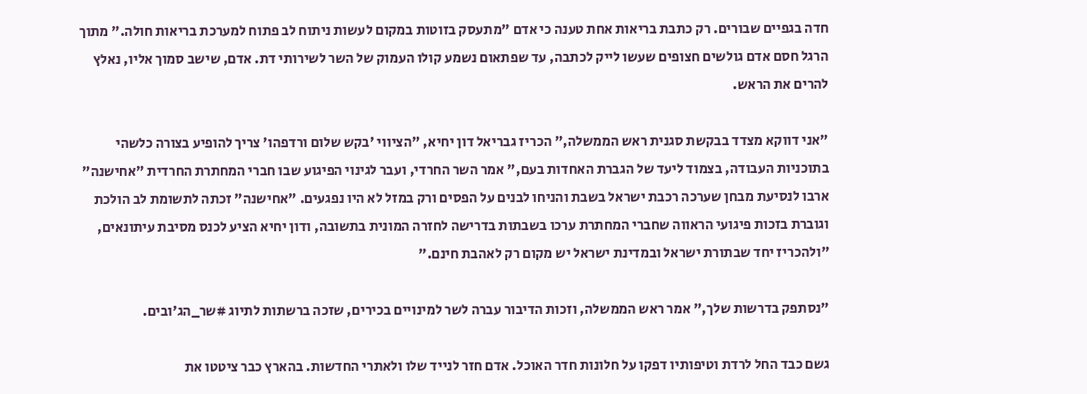חדה בגפיים שבורים. רק כתבת בריאות אחת טענה כי אדם "מתעסק בזוטות במקום לעשות ניתוח לב פתוח למערכת בריאות חולה." מתוך הרגל חסם אדם גולשים חצופים שעשו לייק לכתבה, עד שפתאום נשמע קולו העמוק של השר לשירותי דת. אדם, שישב סמוך אליו, נאלץ להרים את הראש.

"אני דווקא מצדד בבקשת סגנית ראש הממשלה," הכריז גבריאל דון יחיא, "הציווי 'בקש שלום ורדפהו' צריך להופיע בצורה כלשהי בתוכניות העבודה, בצמוד ליעד של הגברת האחדות בעם," אמר השר החרדי, ועבר לגינוי הפיגוע שבו חברי המחתרת החרדית "אחישנה" ארבו לנסיעת מבחן שערכה רכבת ישראל בשבת והניחו לבנים על הפסים ורק במזל לא היו נפגעים. "אחישנה" זכתה לתשומת לב הולכת וגוברת בזכות פיגועי הראווה שחברי המחתרת ערכו בשבתות בדרישה לחזרה המונית בתשובה, ודון יחיא הציע לכנס מסיבת עיתונאים, "ולהכריז יחד שבתורת ישראל ובמדינת ישראל יש מקום רק לאהבת חינם."

"נסתפק בדרשות שלך," אמר ראש הממשלה, וזכות הדיבור עברה לשר למינויים בכירים, שזכה ברשתות לתיוג #שר_הג'ובים.

גשם כבד החל לרדת וטיפותיו דפקו על חלונות חדר האוכל. אדם חזר לנייד שלו ולאתרי החדשות. בהארץ כבר ציטטו את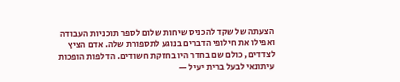הצעתה של שקד להכניס שיחות שלום לספר תוכניות העבודה ואפילו את חילופי הדברים בנוגע לתספורת שלה. אדם הציץ לצדדים, כולם שם בחדר היו בחזקת חשודים. הדלפות הופכות עיתונאי לבעל ברית יעיל —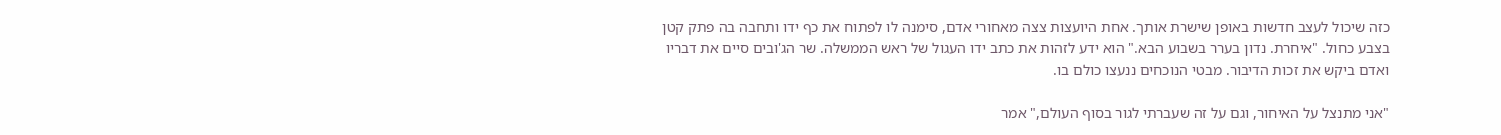כזה שיכול לעצב חדשות באופן שישרת אותך. אחת היועצות צצה מאחורי אדם, סימנה לו לפתוח את כף ידו ותחבה בה פתק קטן בצבע כחול. "איחרת. נדון בערר בשבוע הבא." הוא ידע לזהות את כתב ידו העגול של ראש הממשלה. שר הג'ובים סיים את דבריו ואדם ביקש את זכות הדיבור. מבטי הנוכחים ננעצו כולם בו.

"אני מתנצל על האיחור, וגם על זה שעברתי לגור בסוף העולם," אמר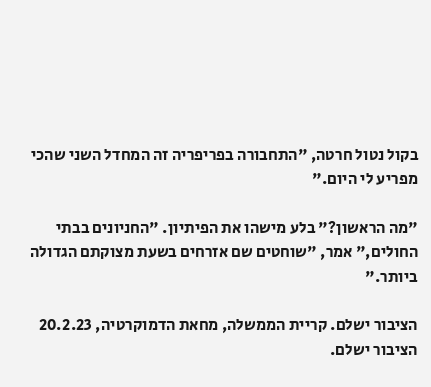בקול נטול חרטה, "התחבורה בפריפריה זה המחדל השני שהכי מפריע לי היום."

"מה הראשון?" בלע מישהו את הפיתיון. "החניונים בבתי החולים," אמר, "שוחטים שם אזרחים בשעת מצוקתם הגדולה ביותר."

הציבור ישלם. קריית הממשלה, מחאת הדמוקרטיה, 20.2.23
הציבור ישלם.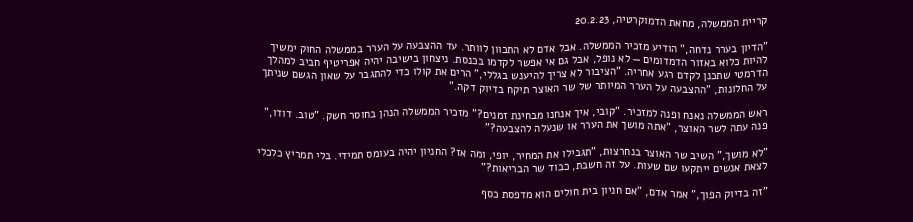קריית הממשלה, מחאת הדמוקרטיה, 20.2.23

"הדיון בערר נדחה," הודיע מזכיר הממשלה. אבל אדם לא התכוון לוותר. עד ההצבעה על הערר בממשלה החוק ימשיך להיות כלוא באזור הדמדומים — לא נופל, אבל גם אי אפשר לקדמו בכנסת. ניצחון בישיבה יהיה אפריטיף חביב למהלך הדרמטי שתכנן לקדם רגע אחריה. "הציבור לא צריך להיענש בגללי," הרים את קולו כדי להתגבר על שאון הגשם שניתך על החלונות, "ההצבעה על הערר המיותר של שר האוצר תיקח בדיוק דקה."

ראש הממשלה נאנח ופנה למזכיר. "קובי, איך אנחנו מבחינת זמנים?" מזכיר הממשלה הנהן בחוסר חשק. "טוב. דודו," פנה עתה לשר האוצר, "אתה מושך את הערר או שנעלה להצבעה?"

"לא מושך," השיב שר האוצר בנחרצות, "תגבילו את המחיר, יופי, ומה אז? החניון יהיה בעומס תמידי. בלי תמריץ כלכלי לצאת אנשים ייתקעו שם שעות. על זה חשבת, כבוד שר הבריאות?"

"זה בדיוק הפוך," אמר אדם, "אם חניון בית חולים הוא מדפסת כסף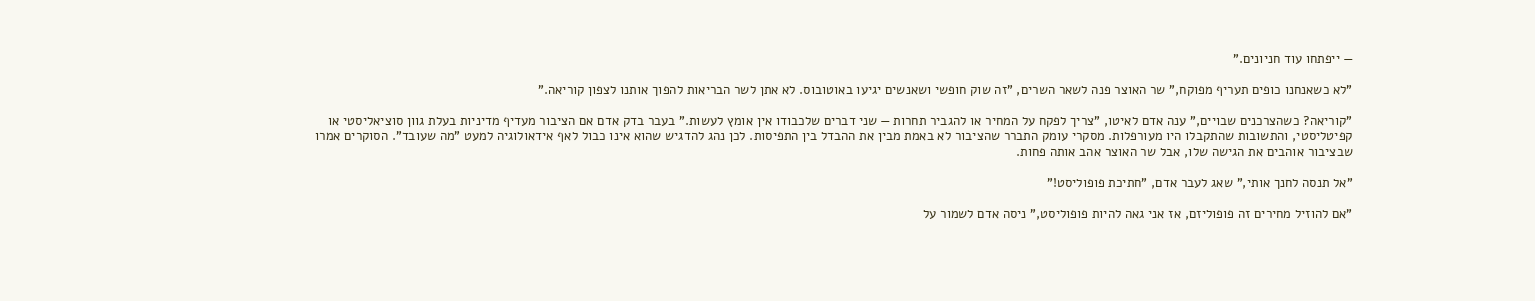— ייפתחו עוד חניונים."

"לא כשאנחנו כופים תעריף מפוקח," שר האוצר פנה לשאר השרים, "זה שוק חופשי ושאנשים יגיעו באוטובוס. לא אתן לשר הבריאות להפוך אותנו לצפון קוריאה."

"קוריאה? כשהצרכנים שבויים," ענה אדם לאיטו, "צריך לפקח על המחיר או להגביר תחרות — שני דברים שלכבודו אין אומץ לעשות." בעבר בדק אדם אם הציבור מעדיף מדיניות בעלת גוון סוציאליסטי או קפיטליסטי, והתשובות שהתקבלו היו מעורפלות. מסקרי עומק התברר שהציבור לא באמת מבין את ההבדל בין התפיסות. לכן נהג להדגיש שהוא אינו כבול לאף אידאולוגיה למעט "מה שעובד". הסוקרים אמרו שבציבור אוהבים את הגישה שלו, אבל שר האוצר אהב אותה פחות.

"אל תנסה לחנך אותי," שאג לעבר אדם, "חתיכת פופוליסט!"

"אם להוזיל מחירים זה פופוליזם, אז אני גאה להיות פופוליסט," ניסה אדם לשמור על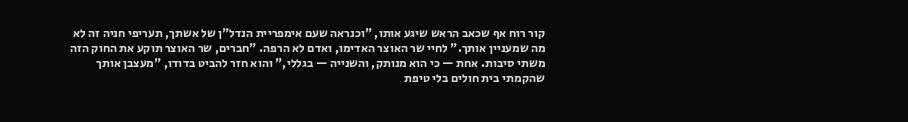קור רוח אף שכאב הראש שיגע אותו, "וכנראה שעם אימפריית הנדל"ן של אשתך, תעריפי חניה זה לא מה שמעניין אותך." לחיי שר האוצר האדימו, ואדם לא הרפה. "חברים, שר האוצר תוקע את החוק הזה משתי סיבות. אחת — כי הוא מנותק, והשנייה — בגללי," והוא חזר להביט בדודו, "מעצבן אותך שהקמתי בית חולים בלי טיפת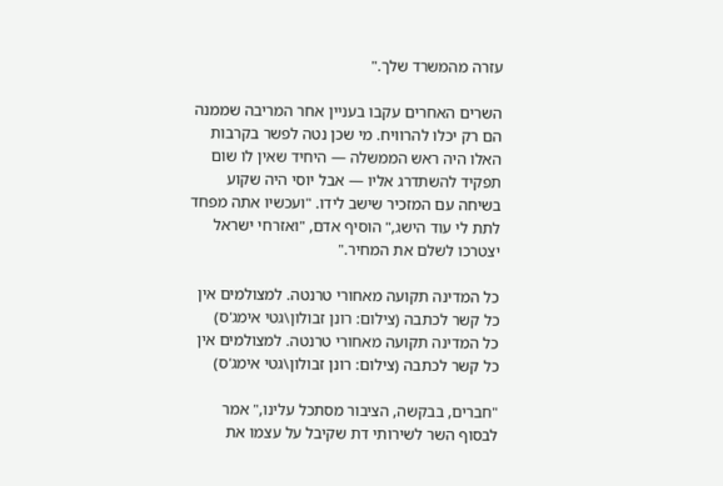עזרה מהמשרד שלך."

השרים האחרים עקבו בעניין אחר המריבה שממנה הם רק יכלו להרוויח. מי שכן נטה לפשר בקרבות האלו היה ראש הממשלה — היחיד שאין לו שום תפקיד להשתדרג אליו — אבל יוסי היה שקוע בשיחה עם המזכיר שישב לידו. "ועכשיו אתה מפחד לתת לי עוד הישג," הוסיף אדם, "ואזרחי ישראל יצטרכו לשלם את המחיר."

כל המדינה תקועה מאחורי טרנטה. למצולמים אין כל קשר לכתבה (צילום: רונן זבולון\גטי אימג'ס)
כל המדינה תקועה מאחורי טרנטה. למצולמים אין כל קשר לכתבה (צילום: רונן זבולון\גטי אימג'ס)

"חברים, בבקשה, הציבור מסתכל עלינו," אמר לבסוף השר לשירותי דת שקיבל על עצמו את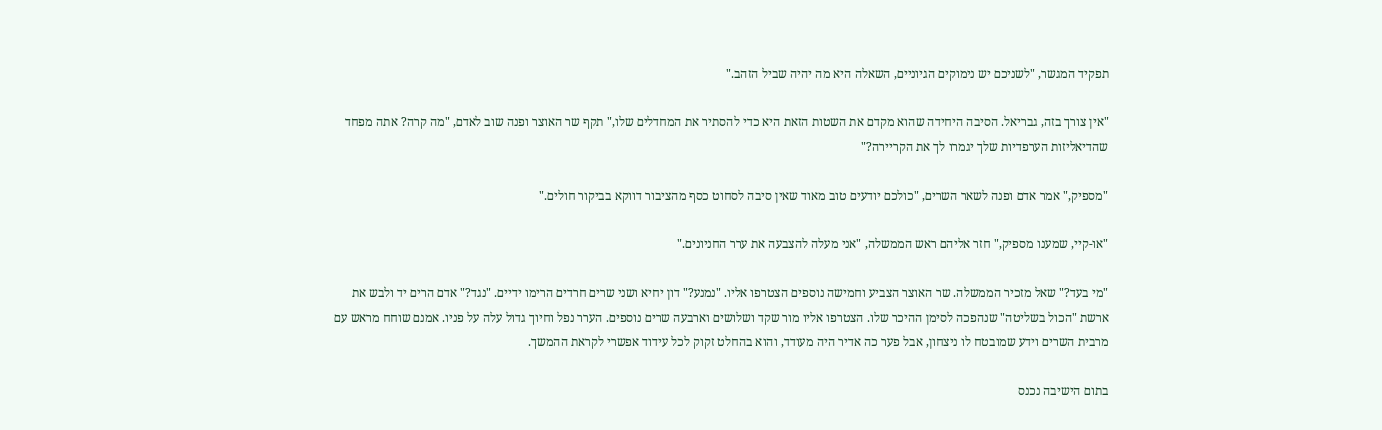תפקיד המגשר, "לשניכם יש נימוקים הגיוניים, השאלה היא מה יהיה שביל הזהב."

"אין צורך בזה, גבריאל. הסיבה היחידה שהוא מקדם את השטות הזאת היא כדי להסתיר את המחדלים שלו," תקף שר האוצר ופנה שוב לאדם, "מה קרה? אתה מפחד שהדיאליזות הערפדיות שלך יגמרו לך את הקריירה?"

"מספיק," אמר אדם ופנה לשאר השרים, "כולכם יודעים טוב מאוד שאין סיבה לסחוט כסף מהציבור דווקא בביקור חולים."

"או-קיי, שמענו מספיק," חזר אליהם ראש הממשלה, "אני מעלה להצבעה את ערר החניונים."

"מי בעד?" שאל מזכיר הממשלה. שר האוצר הצביע וחמישה נוספים הצטרפו אליו. "נמנע?" דון יחיא ושני שרים חרדים הרימו ידיים. "נגד?" אדם הרים יד ולבש את ארשת "הכול בשליטה" שנהפכה לסימן ההיכר שלו. הצטרפו אליו מור שקד ושלושים וארבעה שרים נוספים. הערר נפל וחיוך גדול עלה על פניו. אמנם שוחח מראש עם מרבית השרים וידע שמובטח לו ניצחון, אבל פער כה אדיר היה מעודד, והוא בהחלט זקוק לכל עידוד אפשרי לקראת ההמשך.

בתום הישיבה נכנס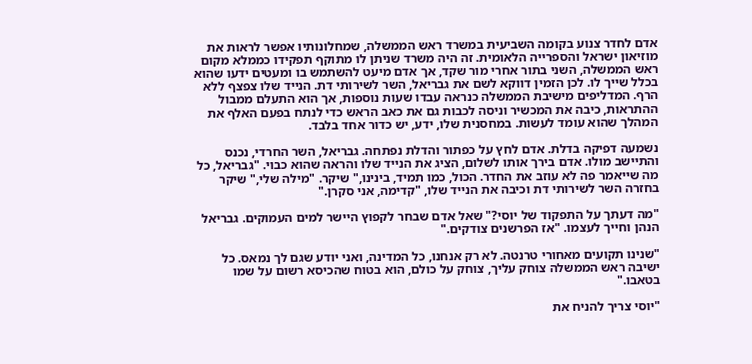אדם לחדר צנוע בקומה השביעית במשרד ראש הממשלה, שמחלונותיו אפשר לראות את מוזיאון ישראל והספרייה הלאומית. זה היה משרד שניתן לו מתוקף תפקידו כממלא מקום ראש הממשלה, השני בתור אחרי מור שקד, אך אדם מיעט להשתמש בו ומעטים ידעו שהוא בכלל שייך לו. לכן הזמין דווקא לשם את גבריאל, השר לשירותי דת. הנייד שלו צפצף ללא הרף. המדליפים מישיבת הממשלה כנראה עבדו שעות נוספות, אך הוא התעלם ממבול ההתראות, כיבה את המכשיר וניסה לכבות גם את כאב הראש כדי לנתח בפעם האלף את המהלך שהוא עומד לעשות. במחסנית שלו, ידע, יש כדור אחד בלבד.

נשמעה דפיקה בדלת. אדם לחץ על כפתור והדלת נפתחה. גבריאל, השר החרדי, נכנס והתיישב מולו. אדם בירך אותו לשלום, הציג את הנייד שלו והראה שהוא כבוי. "גבריאל, כל מה שייאמר פה לא עוזב את החדר. הכול, כמו תמיד, בינינו," שיקר. "מילה שלי," שיקר בחזרה השר לשירותי דת וכיבה את הנייד שלו, "קדימה, אני סקרן."

"מה דעתך על התפקוד של יוסי?" שאל אדם שבחר לקפוץ היישר למים העמוקים. גבריאל הנהן וחייך לעצמו. "אז הפרשנים צודקים."

"שנינו תקועים מאחורי טרנטה. לא רק אנחנו, כל המדינה, ואני יודע שגם לך נמאס. כל ישיבה ראש הממשלה צוחק עליך, צוחק על כולם, הוא בטוח שהכיסא רשום על שמו בטאבו."

"יוסי צריך להניח את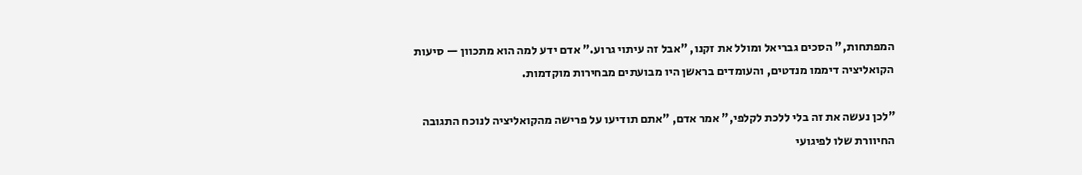המפתחות," הסכים גבריאל ומולל את זקנו, "אבל זה עיתוי גרוע." אדם ידע למה הוא מתכוון — סיעות הקואליציה דיממו מנדטים, והעומדים בראשן היו מבועתים מבחירות מוקדמות.

"לכן נעשה את זה בלי ללכת לקלפי," אמר אדם, "אתם תודיעו על פרישה מהקואליציה לנוכח התגובה החיוורת שלו לפיגועי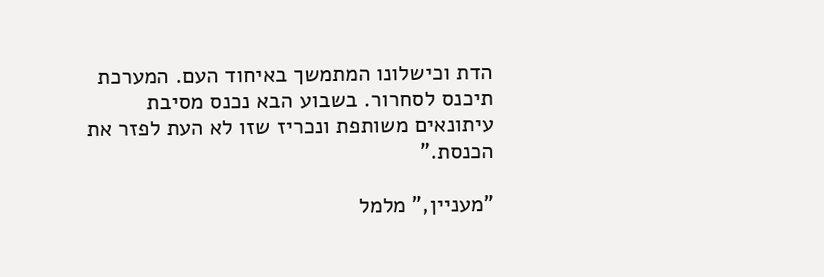הדת וכישלונו המתמשך באיחוד העם. המערכת תיכנס לסחרור. בשבוע הבא נכנס מסיבת עיתונאים משותפת ונכריז שזו לא העת לפזר את הכנסת."

"מעניין," מלמל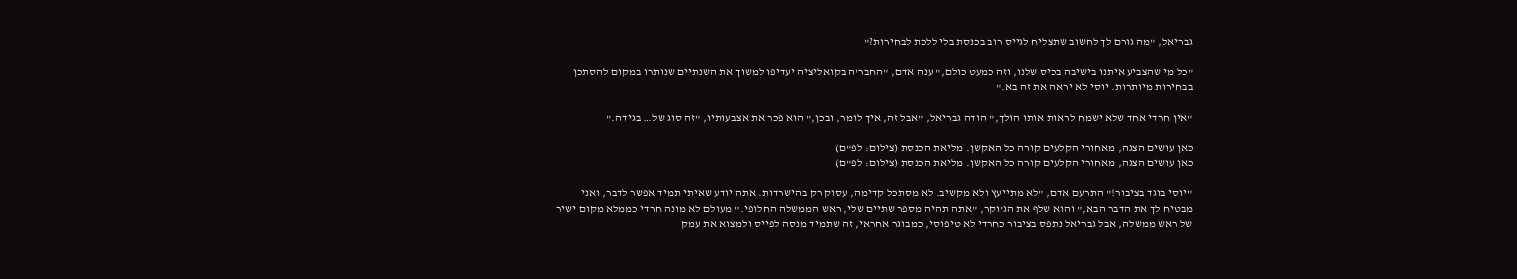גבריאל, "מה גורם לך לחשוב שתצליח לגייס רוב בכנסת בלי ללכת לבחירות?"

"כל מי שהצביע איתנו בישיבה בכיס שלנו, וזה כמעט כולם," ענה אדם, "החבר'ה בקואליציה יעדיפו למשוך את השנתיים שנותרו במקום להסתכן בבחירות מיותרות. יוסי לא יראה את זה בא."

"אין חרדי אחד שלא ישמח לראות אותו הולך," הודה גבריאל, "אבל זה, איך לומר, ובכן," הוא פכר את אצבעותיו, "זה סוג של… בגידה."

כאן עושים הצגה, מאחורי הקלעים קורה כל האקשן. מליאת הכנסת (צילום: לפ"ם)
כאן עושים הצגה, מאחורי הקלעים קורה כל האקשן. מליאת הכנסת (צילום: לפ"ם)

"יוסי בוגד בציבור!" התרעם אדם, "לא מתייעץ ולא מקשיב. לא מסתכל קדימה, עסוק רק בהישרדות. אתה יודע שאיתי תמיד אפשר לדבר, ואני מבטיח לך את הדבר הבא," והוא שלף את הג'וקר, "אתה תהיה מספר שתיים שלי, ראש הממשלה החלופי." מעולם לא מונה חרדי כממלא מקום ישיר של ראש ממשלה, אבל גבריאל נתפס בציבור כחרדי לא טיפוסי, כמבוגר אחראי, זה שתמיד מנסה לפייס ולמצוא את עמק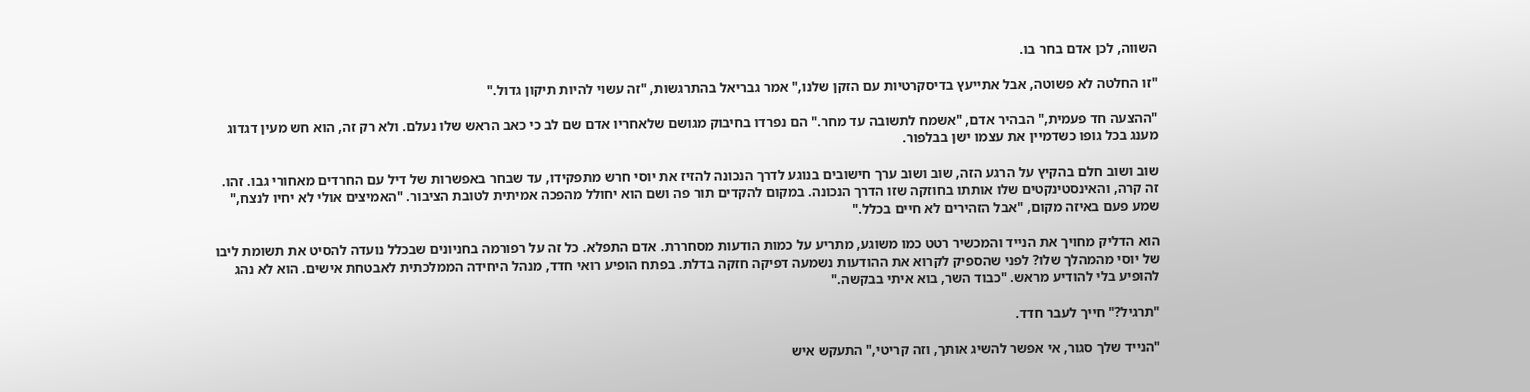השווה, לכן אדם בחר בו.

"זו החלטה לא פשוטה, אבל אתייעץ בדיסקרטיות עם הזקן שלנו," אמר גבריאל בהתרגשות, "זה עשוי להיות תיקון גדול."

"ההצעה חד פעמית," הבהיר אדם, "אשמח לתשובה עד מחר." הם נפרדו בחיבוק מגושם שלאחריו אדם שם לב כי כאב הראש שלו נעלם. ולא רק זה, הוא חש מעין דגדוג מענג בכל גופו כשדמיין את עצמו ישן בבלפור.

שוב ושוב חלם בהקיץ על הרגע הזה, שוב ושוב ערך חישובים בנוגע לדרך הנכונה להזיז את יוסי חרש מתפקידו, עד שבחר באפשרות של דיל עם החרדים מאחורי גבו. זהו. זה קרה, והאינסטינקטים שלו אותתו בחוזקה שזו הדרך הנכונה. במקום להקדים תור פה ושם הוא יחולל מהפכה אמיתית לטובת הציבור. "האמיצים אולי לא יחיו לנצח," שמע פעם באיזה מקום, "אבל הזהירים לא חיים בכלל."

הוא הדליק מחויך את הנייד והמכשיר רטט כמו משוגע, מתריע על כמות הודעות מסחררת. אדם התפלא. כל זה על רפורמה בחניונים שבכלל נועדה להסיט את תשומת ליבו של יוסי מהמהלך שלו? לפני שהספיק לקרוא את ההודעות נשמעה דפיקה חזקה בדלת. בפתח הופיע רואי חדד, מנהל היחידה הממלכתית לאבטחת אישים. הוא לא נהג להופיע בלי להודיע מראש. "כבוד השר, בוא איתי בבקשה."

"תרגיל?" חייך לעבר חדד.

"הנייד שלך סגור, אי אפשר להשיג אותך, וזה קריטי," התעקש איש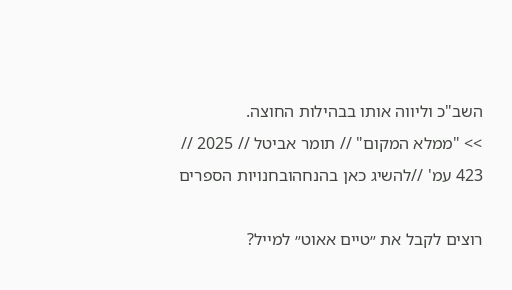השב"כ וליווה אותו בבהילות החוצה.
>> "ממלא המקום" // תומר אביטל // 2025 // 423 עמ' //להשיג כאן בהנחהובחנויות הספרים

רוצים לקבל את ״טיים אאוט״ למייל?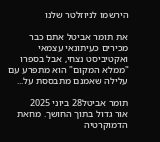הירשמו לניוזלטר שלנו

את תומר אביטל אתם כבר מכירים כעיתונאי עצמאי ואקטיביסט נצחי, אבל בספרו "ממלא המקום" הוא מתפרע עם עלילה שאמנם מתבססת על...

תומר אביטל28 ביוני 2025
אור גדול בתוך החושך. מחאת הדמוקרטיה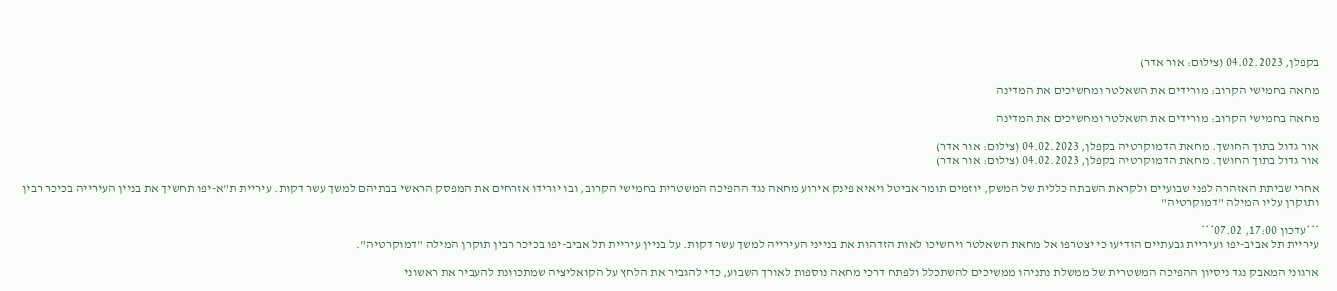בקפלן, 04.02.2023 (צילום: אור אדר)

מחאה בחמישי הקרוב: מורידים את השאלטר ומחשיכים את המדינה

מחאה בחמישי הקרוב: מורידים את השאלטר ומחשיכים את המדינה

אור גדול בתוך החושך. מחאת הדמוקרטיה בקפלן, 04.02.2023 (צילום: אור אדר)
אור גדול בתוך החושך. מחאת הדמוקרטיה בקפלן, 04.02.2023 (צילום: אור אדר)

אחרי שביתת האזהרה לפני שבועיים ולקראת השבתה כללית של המשק, יוזמים תומר אביטל ויאיא פינק אירוע מחאה נגד ההפיכה המשטרית בחמישי הקרוב, ובו יורידו אזרחים את המפסק הראשי בבתיהם למשך עשר דקות. עיריית ת"א-יפו תחשיך את בניין העירייה בכיכר רבין ותוקרן עליו המילה "דמוקרטיה"

***עדכון 17:00, 07.02***
עיריית תל אביב-יפו ועיריית גבעתיים הודיעו כי יצטרפו אל מחאת השאלטר ויחשיכו לאות הזדהות את בנייני העירייה למשך עשר דקות. על בניין עיריית תל אביב-יפו בכיכר רבין תוקרן המילה "דמוקרטיה".

ארגוני המאבק נגד ניסיון ההפיכה המשטרית של ממשלת נתניהו ממשיכים להשתכלל ולפתח דרכי מחאה נוספות לאורך השבוע, כדי להגביר את הלחץ על הקואליציה שמתכוונת להעביר את ראשוני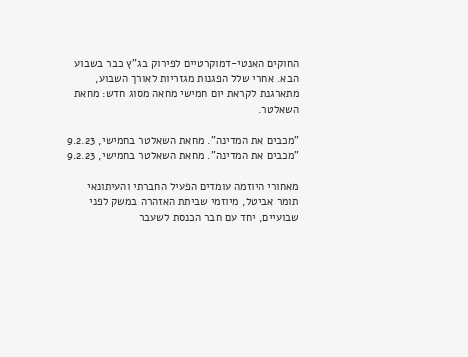החוקים האנטי-דמוקרטיים לפירוק בג"ץ כבר בשבוע הבא. אחרי שלל הפגנות מגזריות לאורך השבוע, מתארגנת לקראת יום חמישי מחאה מסוג חדש: מחאת השאלטר.

"מכבים את המדינה". מחאת השאלטר בחמישי, 9.2.23
"מכבים את המדינה". מחאת השאלטר בחמישי, 9.2.23

מאחורי היוזמה עומדים הפעיל החברתי והעיתונאי תומר אביטל, מיוזמי שביתת האזהרה במשק לפני שבועיים, יחד עם חבר הכנסת לשעבר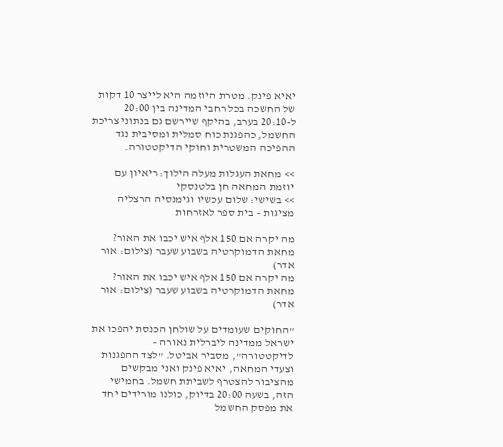יאיא פינק. מטרת היוזמה היא לייצר 10 דקות של החשכה בכל רחבי המדינה בין 20:00 ל-20:10 בערב, בהיקף שיירשם גם בנתוני צריכת החשמל, כהפגנת כוח סמלית ומסיבית נגד ההפיכה המשטרית וחוקי הדיקטטורה.

>> מחאת העגלות מעלה הילוך: ריאיון עם יוזמת המחאה חן בלטנסקי
>> בשישי: שלום עכשיו וגימנסיה הרצליה מציגות – בית ספר לאזרחות

מה יקרה אם 150 אלף איש יכבו את האור? מחאת הדמוקרטיה בשבוע שעבר (צילום: אור אדר)
מה יקרה אם 150 אלף איש יכבו את האור? מחאת הדמוקרטיה בשבוע שעבר (צילום: אור אדר)

"החוקים שעומדים על שולחן הכנסת יהפכו את ישראל ממדינה ליברלית נאורה – לדיקטטורה", מסביר אביטל. "לצד ההפגנות וצעדי המחאה, יאיא פינק ואני מבקשים מהציבור להצטרף לשביתת חשמל. בחמישי הזה, בשעה 20:00 בדיוק, כולנו מורידים יחד את מפסק החשמל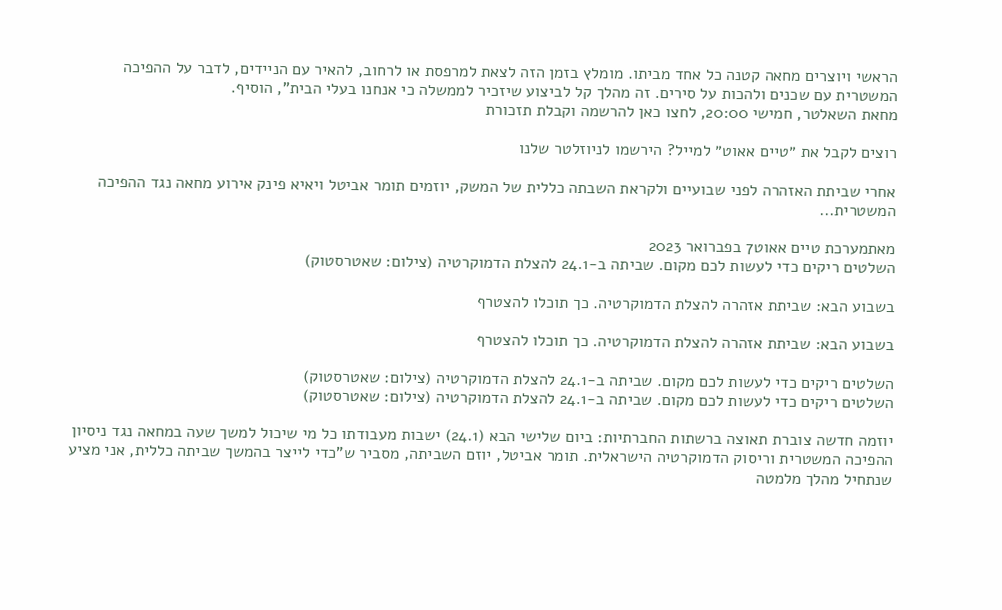הראשי ויוצרים מחאה קטנה כל אחד מביתו. מומלץ בזמן הזה לצאת למרפסת או לרחוב, להאיר עם הניידים, לדבר על ההפיכה המשטרית עם שכנים ולהכות על סירים. זה מהלך קל לביצוע שיזכיר לממשלה כי אנחנו בעלי הבית", הוסיף.
מחאת השאלטר, חמישי 20:00, לחצו כאן להרשמה וקבלת תזכורת

רוצים לקבל את ״טיים אאוט״ למייל? הירשמו לניוזלטר שלנו

אחרי שביתת האזהרה לפני שבועיים ולקראת השבתה כללית של המשק, יוזמים תומר אביטל ויאיא פינק אירוע מחאה נגד ההפיכה המשטרית...

מאתמערכת טיים אאוט7 בפברואר 2023
השלטים ריקים כדי לעשות לכם מקום. שביתה ב-24.1 להצלת הדמוקרטיה (צילום: שאטרסטוק)

בשבוע הבא: שביתת אזהרה להצלת הדמוקרטיה. כך תוכלו להצטרף

בשבוע הבא: שביתת אזהרה להצלת הדמוקרטיה. כך תוכלו להצטרף

השלטים ריקים כדי לעשות לכם מקום. שביתה ב-24.1 להצלת הדמוקרטיה (צילום: שאטרסטוק)
השלטים ריקים כדי לעשות לכם מקום. שביתה ב-24.1 להצלת הדמוקרטיה (צילום: שאטרסטוק)

יוזמה חדשה צוברת תאוצה ברשתות החברתיות: ביום שלישי הבא (24.1) ישבות מעבודתו כל מי שיכול למשך שעה במחאה נגד ניסיון ההפיכה המשטרית וריסוק הדמוקרטיה הישראלית. תומר אביטל, יוזם השביתה, מסביר ש"כדי לייצר בהמשך שביתה כללית, אני מציע שנתחיל מהלך מלמטה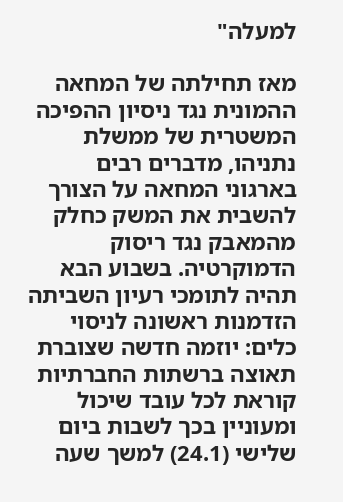למעלה"

מאז תחילתה של המחאה ההמונית נגד ניסיון ההפיכה המשטרית של ממשלת נתניהו, מדברים רבים בארגוני המחאה על הצורך להשבית את המשק כחלק מהמאבק נגד ריסוק הדמוקרטיה. בשבוע הבא תהיה לתומכי רעיון השביתה הזדמנות ראשונה לניסוי כלים: יוזמה חדשה שצוברת תאוצה ברשתות החברתיות קוראת לכל עובד שיכול ומעוניין בכך לשבות ביום שלישי (24.1) למשך שעה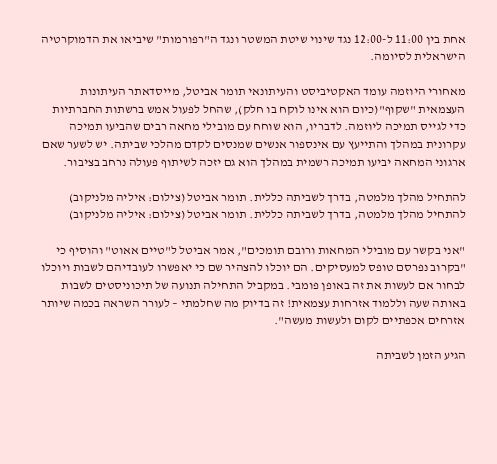אחת בין 11:00 ל-12:00 נגד שינוי שיטת המשטר ונגד ה"רפורמות" שיביאו את הדמוקרטיה הישראלית לסיומה.

מאחורי היוזמה עומד האקטיביסט והעיתונאי תומר אביטל, מייסדאתר העיתונות העצמאית "שקוף"(כיום הוא אינו לוקח בו חלק), שהחל לפעול אמש ברשתות החברתיות כדי לגייס תמיכה ליוזמה. לדבריו, הוא שוחח עם מובילי מחאה רבים שהביעו תמיכה עקרונית במהלך והתייעץ עם אינספור אנשים שמנסים לקדם מהלכי שביתה. יש לשער שאם ארגוני המחאה יביעו תמיכה רשמית במהלך הוא גם יזכה לשיתוף פעולה נרחב בציבור.

להתחיל מהלך מלמטה, בדרך לשביתה כללית. תומר אביטל (צילום: איליה מלניקוב)
להתחיל מהלך מלמטה, בדרך לשביתה כללית. תומר אביטל (צילום: איליה מלניקוב)

"אני בקשר עם מובילי המחאות ורובם תומכים", אמר אביטל ל"טיים אאוט" והוסיף כי "בקרוב נפרסם טופס למעסיקים. הם יוכלו להצהיר שם כי יאפשרו לעובדיהם לשבות ויוכלו לבחור אם לעשות את זה באופן פומבי. במקביל התחילה תנועה של תיכוניסטים לשבות באותה שעה וללמוד אזרחות עצמאית! זה בדיוק מה שחלמתי – לעורר השראה בכמה שיותר אזרחים אכפתיים לקום ולעשות מעשה".

הגיע הזמן לשביתה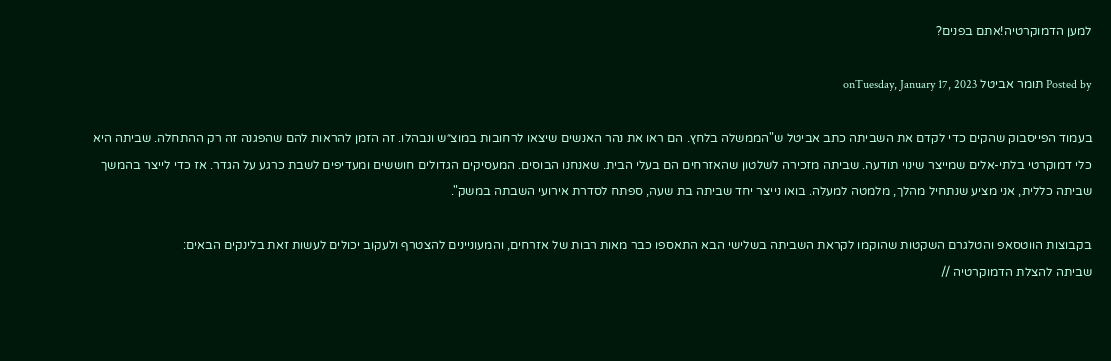למען הדמוקרטיה!אתם בפנים?

Posted by תומר אביטל onTuesday, January 17, 2023

בעמוד הפייסבוק שהקים כדי לקדם את השביתה כתב אביטל ש"הממשלה בלחץ. הם ראו את נהר האנשים שיצאו לרחובות במוצ״ש ונבהלו. זה הזמן להראות להם שהפגנה זה רק ההתחלה. שביתה היא כלי דמוקרטי בלתי-אלים שמייצר שינוי תודעה. שביתה מזכירה לשלטון שהאזרחים הם בעלי הבית. שאנחנו הבוסים. המעסיקים הגדולים חוששים ומעדיפים לשבת כרגע על הגדר. אז כדי לייצר בהמשך שביתה כללית, אני מציע שנתחיל מהלך, מלמטה למעלה. בואו נייצר יחד שביתה בת שעה, ספתח לסדרת אירועי השבתה במשק".

בקבוצות הווטסאפ והטלגרם השקטות שהוקמו לקראת השביתה בשלישי הבא התאספו כבר מאות רבות של אזרחים, והמעוניינים להצטרף ולעקוב יכולים לעשות זאת בלינקים הבאים:
שביתה להצלת הדמוקרטיה //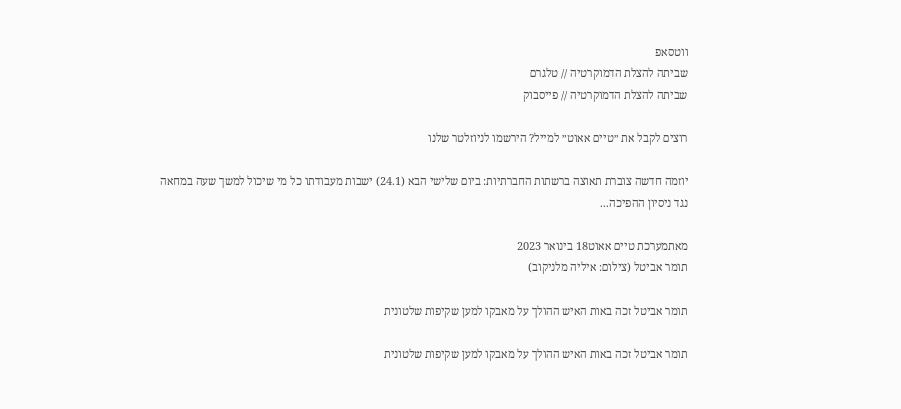ווטסאפ
שביתה להצלת הדמוקרטיה // טלגרם
שביתה להצלת הדמוקרטיה // פייסבוק

רוצים לקבל את ״טיים אאוט״ למייל? הירשמו לניוזלטר שלנו

יוזמה חדשה צוברת תאוצה ברשתות החברתיות: ביום שלישי הבא (24.1) ישבות מעבודתו כל מי שיכול למשך שעה במחאה נגד ניסיון ההפיכה...

מאתמערכת טיים אאוט18 בינואר 2023
תומר אביטל (צילום: איליה מלניקוב)

תומר אביטל זכה באות האיש ההולך על מאבקו למען שקיפות שלטונית

תומר אביטל זכה באות האיש ההולך על מאבקו למען שקיפות שלטונית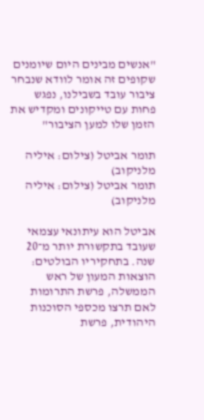"אנשים מבינים היום שיומנים שקופים זה אומר לוודא שנבחר ציבור עובד בשבילנו, נפגש פחות עם טייקונים ומקדיש את הזמן שלו למען הציבור"

תומר אביטל (צילום: איליה מלניקוב)
תומר אביטל (צילום: איליה מלניקוב)

אביטל הוא עיתונאי עצמאי שעובד בתקשורת יותר מ־20 שנה. בתחקיריו הבולטים: הוצאות המעון של ראש הממשלה, פרשת התרומות לאם תרצו מכספי הסוכנות היהודית, פרשת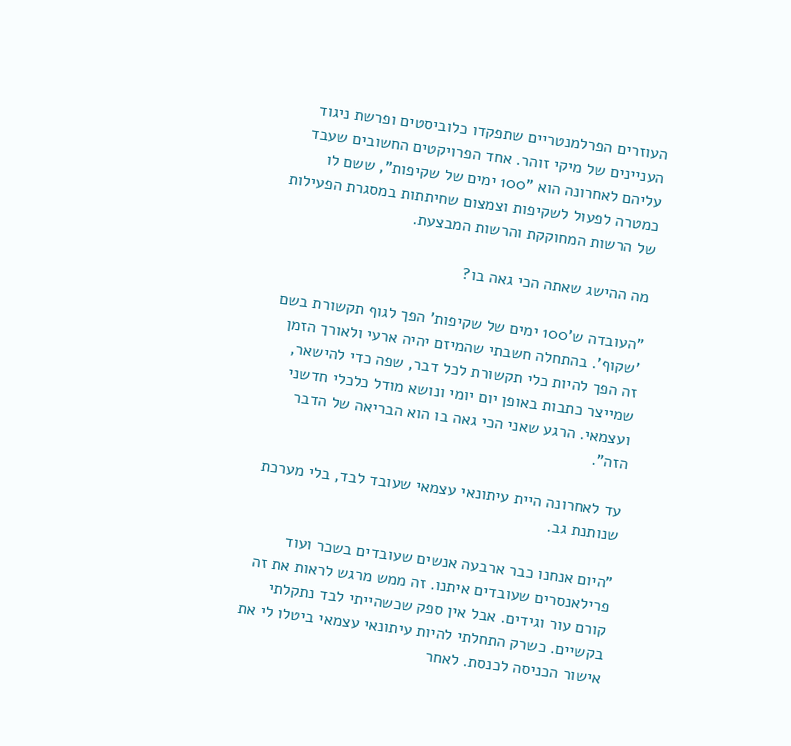העוזרים הפרלמנטריים שתפקדו כלוביסטים ופרשת ניגוד העניינים של מיקי זוהר. אחד הפרויקטים החשובים שעבד עליהם לאחרונה הוא "100 ימים של שקיפות", ששם לו כמטרה לפעול לשקיפות וצמצום שחיתתות במסגרת הפעילות של הרשות המחוקקת והרשות המבצעת.

מה ההישג שאתה הכי גאה בו?

"העובדה ש'100 ימים של שקיפות' הפך לגוף תקשורת בשם 'שקוף'. בהתחלה חשבתי שהמיזם יהיה ארעי ולאורך הזמן זה הפך להיות כלי תקשורת לכל דבר, שפה כדי להישאר, שמייצר כתבות באופן יום יומי ונושא מודל כלכלי חדשני ועצמאי. הרגע שאני הכי גאה בו הוא הבריאה של הדבר הזה".

עד לאחרונה היית עיתונאי עצמאי שעובד לבד, בלי מערכת שנותנת גב.

"היום אנחנו כבר ארבעה אנשים שעובדים בשכר ועוד פרילאנסרים שעובדים איתנו. זה ממש מרגש לראות את זה קורם עור וגידים. אבל אין ספק שכשהייתי לבד נתקלתי בקשיים. כשרק התחלתי להיות עיתונאי עצמאי ביטלו לי את אישור הכניסה לכנסת. לאחר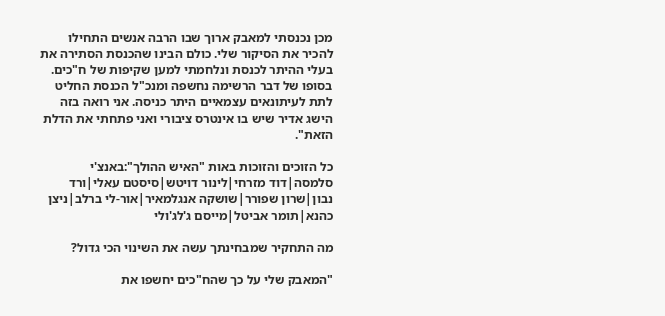מכן נכנסתי למאבק ארוך שבו הרבה אנשים התחילו להכיר את הסיקור שלי. כולם הבינו שהכנסת הסתירה את בעלי ההיתר לכנסת ונלחמתי למען שקיפות של ח"כים. בסופו של דבר הרשימה נחשפה ומנכ"ל הכנסת החליט לתת לעיתונאים עצמאיים היתר כניסה. אני רואה בזה הישג אדיר שיש בו אינטרס ציבורי ואני פתחתי את הדלת הזאת".

כל הזוכים והזוכות באות "האיש ההולך":באנצ'י סלמסה|דוד מזרחי|לינור דויטש|סיסטם עאלי|ורד נבון|שרון שפורר|שושקה אנגלמאיר|אור-לי ברלב|ניצן כהנא|תומר אביטל|מייסם ג'לג'ולי

מה התחקיר שמבחינתך עשה את השינוי הכי גדול?

"המאבק שלי על כך שהח"כים יחשפו את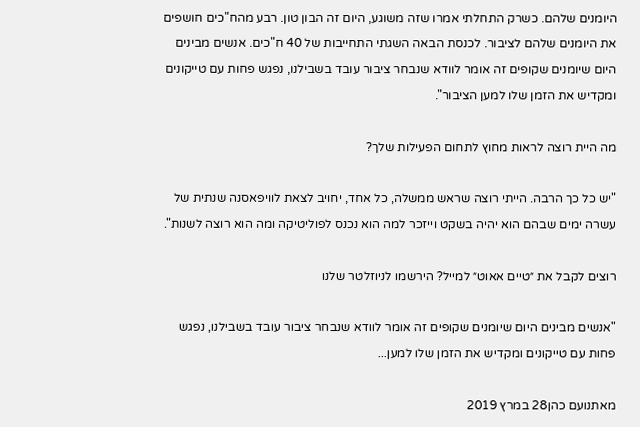היומנים שלהם. כשרק התחלתי אמרו שזה משוגע, היום זה הבון טון. רבע מהח"כים חושפים את היומנים שלהם לציבור. לכנסת הבאה השגתי התחייבות של 40 ח"כים. אנשים מבינים היום שיומנים שקופים זה אומר לוודא שנבחר ציבור עובד בשבילנו, נפגש פחות עם טייקונים ומקדיש את הזמן שלו למען הציבור".

מה היית רוצה לראות מחוץ לתחום הפעילות שלך?

"יש כל כך הרבה. הייתי רוצה שראש ממשלה, כל אחד, יחויב לצאת לוויפאסנה שנתית של עשרה ימים שבהם הוא יהיה בשקט וייזכר למה הוא נכנס לפוליטיקה ומה הוא רוצה לשנות".

רוצים לקבל את ״טיים אאוט״ למייל? הירשמו לניוזלטר שלנו

"אנשים מבינים היום שיומנים שקופים זה אומר לוודא שנבחר ציבור עובד בשבילנו, נפגש פחות עם טייקונים ומקדיש את הזמן שלו למען...

מאתנועם כהן28 במרץ 2019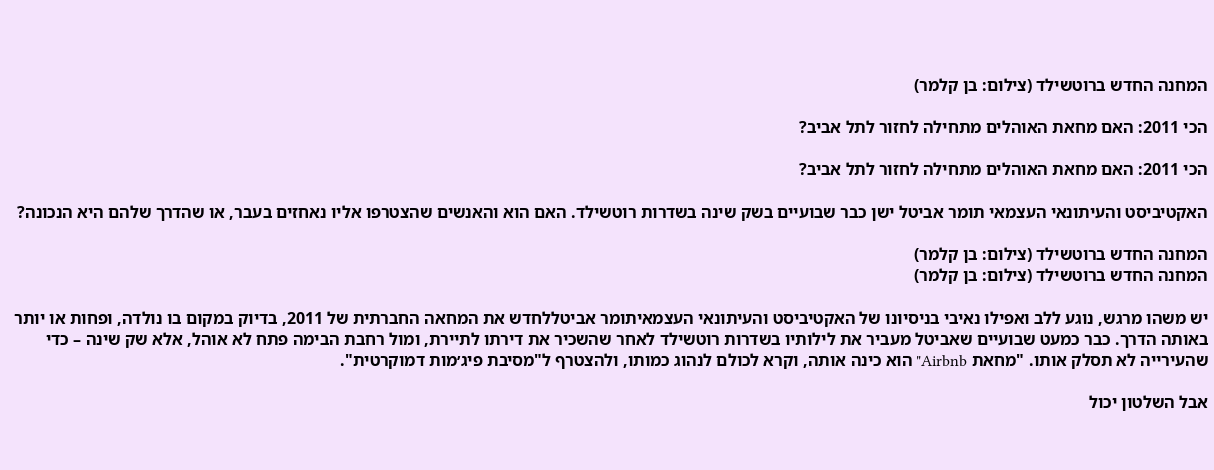המחנה החדש ברוטשילד (צילום: בן קלמר)

הכי 2011: האם מחאת האוהלים מתחילה לחזור לתל אביב?

הכי 2011: האם מחאת האוהלים מתחילה לחזור לתל אביב?

האקטיביסט והעיתונאי העצמאי תומר אביטל ישן כבר שבועיים בשק שינה בשדרות רוטשילד. האם הוא והאנשים שהצטרפו אליו נאחזים בעבר, או שהדרך שלהם היא הנכונה?

המחנה החדש ברוטשילד (צילום: בן קלמר)
המחנה החדש ברוטשילד (צילום: בן קלמר)

יש משהו מרגש, נוגע ללב ואפילו נאיבי בניסיונו של האקטיביסט והעיתונאי העצמאיתומר אביטללחדש את המחאה החברתית של 2011, בדיוק במקום בו נולדה, ופחות או יותר באותה הדרך. כבר כמעט שבועיים שאביטל מעביר את לילותיו בשדרות רוטשילד לאחר שהשכיר את דירתו לתיירת, ומול רחבת הבימה פתח לא אוהל, אלא שק שינה – כדי שהעירייה לא תסלק אותו. "מחאת Airbnb" הוא כינה אותה, וקרא לכולם לנהוג כמותו, ולהצטרף ל"מסיבת פיג׳מות דמוקרטית".

אבל השלטון יכול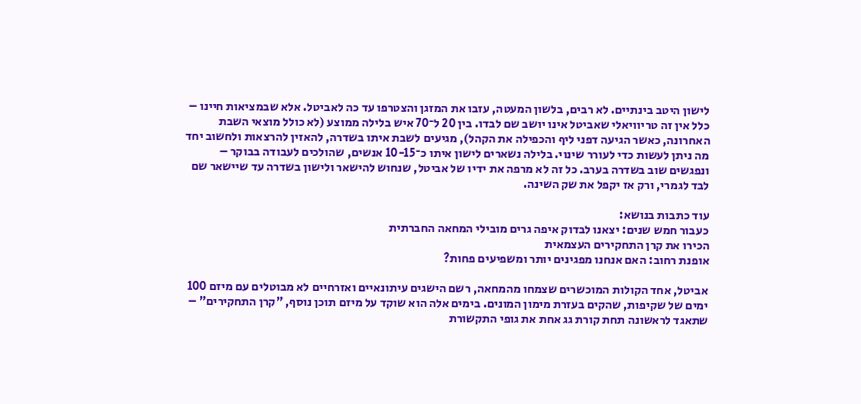לישון היטב בינתיים. לא רבים, בלשון המעטה, עזבו את המזגן והצטרפו עד כה לאביטל. אלא שבמציאות חיינו – כלל אין זה טריוויאלי שאביטל אינו יושב שם לבדו. בין 20 ל־70 איש בלילה ממוצע (לא כולל מוצאי השבת האחרונה, כאשר הגיעה דפני ליף והכפילה את הקהל), מגיעים לשבת איתו בשדרה, להאזין להרצאות ולחשוב יחד מה ניתן לעשות כדי לעורר שינוי. בלילה נשארים לישון איתו כ־10-15 אנשים, שהולכים לעבודה בבוקר – ונפגשים שוב בשדרה בערב. כל זה לא מרפה את ידיו של אביטל, שנחוש להישאר ולישון בשדרה עד שיישאר שם לבד לגמרי, ורק אז יקפל את שק השינה.

עוד כתבות בנושא:
כעבור חמש שנים: יצאנו לבדוק איפה גרים מובילי המחאה החברתית
הכירו את קרן התחקירים העצמאית
אופנת רחוב: האם אנחנו מפגינים יותר ומשפיעים פחות?

אביטל, אחד הקולות המוכשרים שצמחו מהמחאה, רשם הישגים עיתונאיים ואזרחיים לא מבוטלים עם מיזם 100 ימים של שקיפות, שהקים בעזרת מימון המונים. בימים אלה הוא שוקד על מיזם תוכן נוסף, "קרן התחקירים" – שתאגד לראשונה תחת קורת גג אחת את גופי התקשורת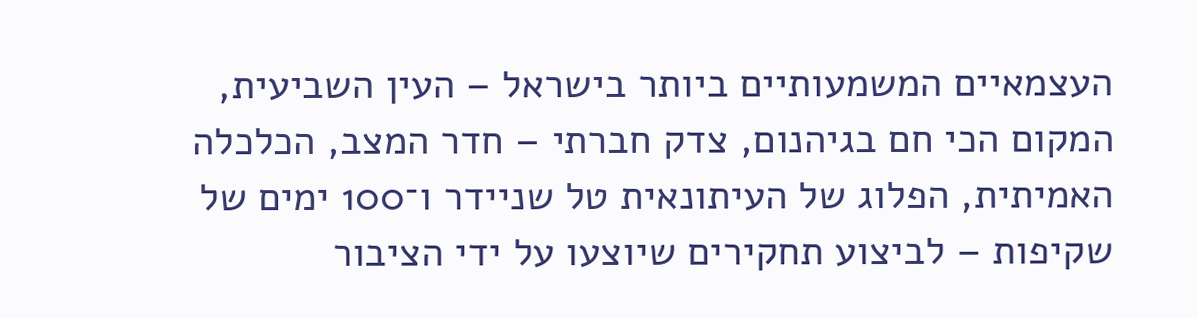העצמאיים המשמעותיים ביותר בישראל – העין השביעית, המקום הכי חם בגיהנום, צדק חברתי – חדר המצב, הכלכלה האמיתית, הפלוג של העיתונאית טל שניידר ו־100 ימים של שקיפות – לביצוע תחקירים שיוצעו על ידי הציבור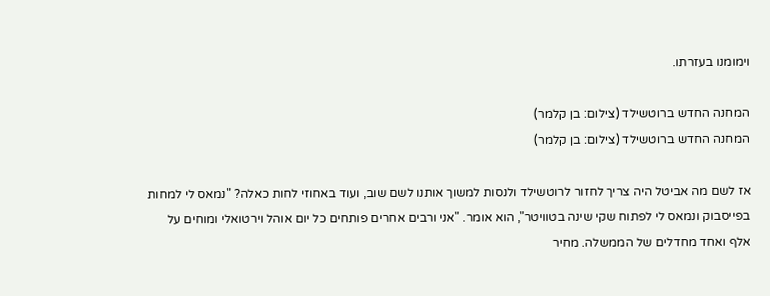וימומנו בעזרתו.

המחנה החדש ברוטשילד (צילום: בן קלמר)
המחנה החדש ברוטשילד (צילום: בן קלמר)

אז לשם מה אביטל היה צריך לחזור לרוטשילד ולנסות למשוך אותנו לשם שוב, ועוד באחוזי לחות כאלה? "נמאס לי למחות בפייסבוק ונמאס לי לפתוח שקי שינה בטוויטר", הוא אומר. "אני ורבים אחרים פותחים כל יום אוהל וירטואלי ומוחים על אלף ואחד מחדלים של הממשלה. מחיר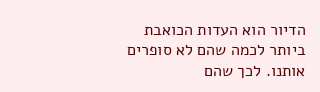הדיור הוא העדות הכואבת ביותר לכמה שהם לא סופרים אותנו. לכך שהם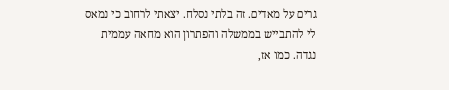גרים על מאדים. זה בלתי נסלח. יצאתי לרחוב כי נמאס לי להתבייש בממשלה והפתרון הוא מחאה עממית נגדה. כמו אז,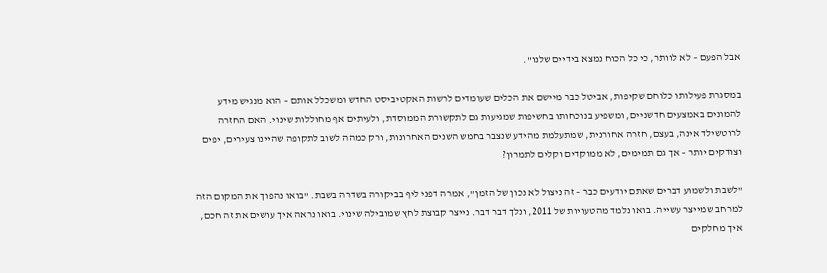אבל הפעם – לא לוותר, כי כל הכוח נמצא בידיים שלנו".

במסגרת פעילותו כלוחם שקיפות, אביטל כבר מיישם את הכלים שעומדים לרשות האקטיביסט החדש ומשכלל אותם – הוא מנגיש מידע להמונים באמצעים חדשניים, ומשפיע בנוכחותו בחשיפות שמגיעות גם לתקשורת הממוסדת, ולעיתים אף מחוללות שינוי. האם החזרה לרוטשילד אינה, בעצם, חזרה אחורנית, שמתעלמת מהידע שנצבר בחמש השנים האחרונות, ורק כמהה לשוב לתקופה שהיינו צעירים, יפים וצודקים יותר – אך גם תמימים, לא ממוקדים וקלים לתמרון?

"לשבת ולשמוע דברים שאתם יודעים כבר – זה ניצול לא נכון של הזמן", אמרה דפני ליף בביקורה בשדרה בשבת. "בואו נהפוך את המקום הזה למרחב שמייצר עשייה. בואו נלמד מהטעויות של 2011, ונלך דבר דבר. נייצר קבוצת לחץ שמובילה שינוי. בואו נראה איך עושים את זה חכם, איך מחלקים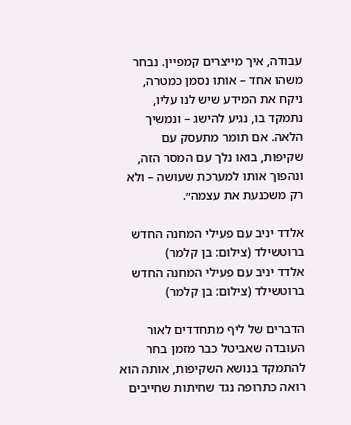עבודה, איך מייצרים קמפיין. נבחר משהו אחד – אותו נסמן כמטרה, ניקח את המידע שיש לנו עליו, נתמקד בו, נגיע להישג – ונמשיך הלאה. אם תומר מתעסק עם שקיפות, בואו נלך עם המסר הזה, ונהפוך אותו למערכת שעושה – ולא רק משכנעת את עצמה״.

אלדד יניב עם פעילי המחנה החדש ברוטשילד (צילום: בן קלמר)
אלדד יניב עם פעילי המחנה החדש ברוטשילד (צילום: בן קלמר)

הדברים של ליף מתחדדים לאור העובדה שאביטל כבר מזמן בחר להתמקד בנושא השקיפות, אותה הוא רואה כתרופה נגד שחיתות שחייבים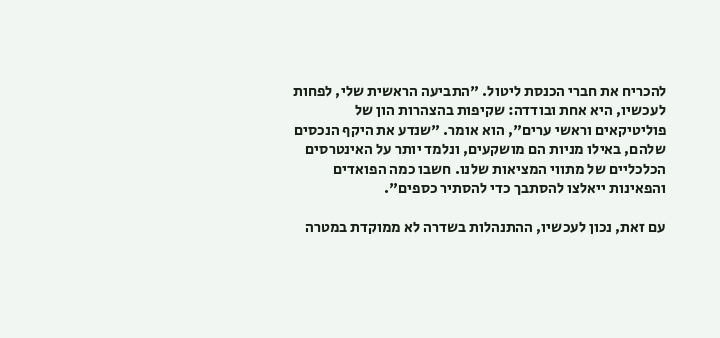להכריח את חברי הכנסת ליטול. "התביעה הראשית שלי, לפחות לעכשיו, היא אחת ובודדה: שקיפות בהצהרות הון של פוליטיקאים וראשי ערים", הוא אומר. "שנדע את היקף הנכסים שלהם, באילו מניות הם מושקעים, ונלמד יותר על האינטרסים הכלכליים של מתווי המציאות שלנו. חשבו כמה הפואדים והפאינות ייאלצו להסתבך כדי להסתיר כספים".

עם זאת, נכון לעכשיו, ההתנהלות בשדרה לא ממוקדת במטרה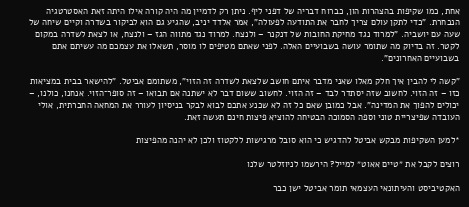אחת, כמו שקיפות בהצהרות הון, כברוח דבריה של דפני ליף. ניתן רק לדמיין מה היה קורה אילו היתה זאת האסטרטגיה הנבחרת. "כדי לתקן עולם צריך לחבר את התודעה לפעולה", אמר אלדד יניב, שהגיע גם הוא לביקור בשדרה וקיים שיחה של שעה עם יושביה. "למרוד נגד מחיקת החובות של דנקנר – ולנצח. למרוד נגד מתווה הגז – ולנצח, או לצאת לשדרה במקום לקטר. זה בדיוק מה שתומר עושה בשבועיים האלה. לפני שאתם מטיפים לו מוסר, תשאלו את עצמכם מה עשיתם אתם בשבועיים האחרונים".

"קשה לי להבין איך חלק מאלו שאני מדבר איתם חושב שלצאת לשדרה זה הזוי", משתומם אביטל. "להישאר בבית במציאות כזו – זה הזוי. לחשוב שזה יסתדר לבד – זה הזוי. לחשוב ששום דבר לא ישתנה אם תבואו – זה סופר־הזוי. אנחנו, כולנו, – יכולים להפוך את המדינה". אבל כמובן שאם כל זה לא שכנע אתכם לבוא לבקר בניסיון לעורר את המחאה החברתית, אולי העובדה שפיצריית טוני וספה הסמוכה הבטיחה להוציא פיצות חינם תעשה זאת.

*למען השקיפות מבקש אביטל להדגיש כי הוא סובל מרגישות ללקטוז ולכן לא יהנה מהפיצות

רוצים לקבל את ״טיים אאוט״ למייל? הירשמו לניוזלטר שלנו

האקטיביסט והעיתונאי העצמאי תומר אביטל ישן כבר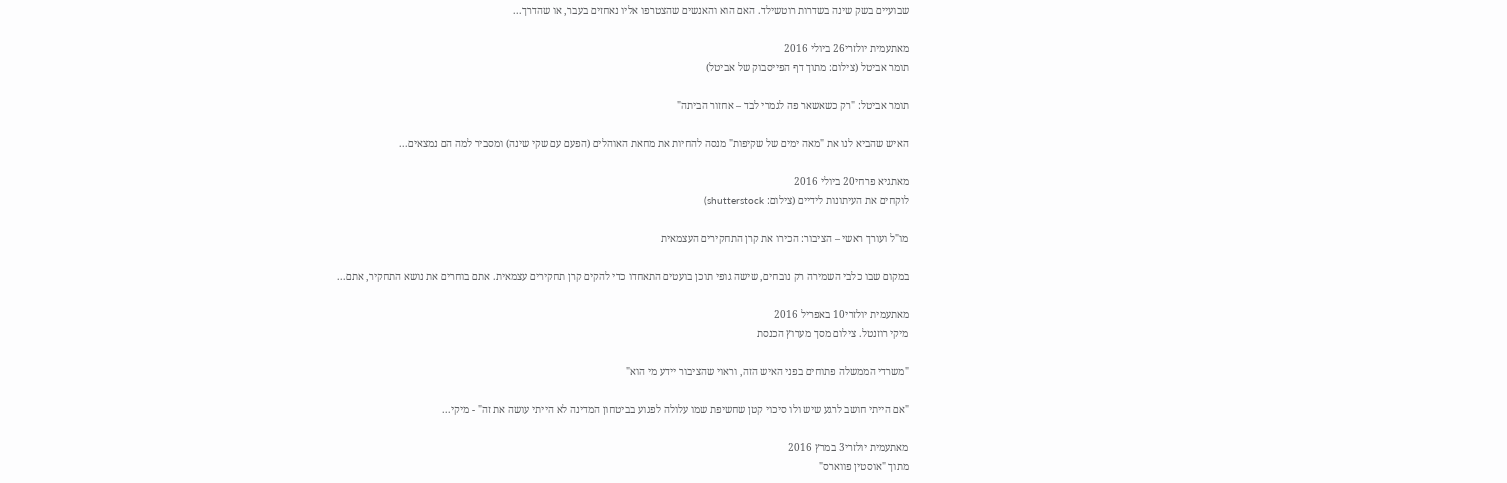שבועיים בשק שינה בשדרות רוטשילד. האם הוא והאנשים שהצטרפו אליו נאחזים בעבר, או שהדרך...

מאתעמית יולזרי26 ביולי 2016
תומר אביטל (צילום: מתוך דף הפייסבוק של אביטל)

תומר אביטל: "רק כשאשאר פה לגמרי לבד – אחזור הביתה"

האיש שהביא לנו את "מאה ימים של שקיפות" מנסה להחיות את מחאת האוהלים (הפעם עם שקי שינה) ומסביר למה הם נמצאים...

מאתגיא פרחי20 ביולי 2016
לוקחים את העיתונות לידיים (צילום: shutterstock)

מו"ל ועורך ראשי – הציבור: הכירו את קרן התחקירים העצמאית

במקום שבו כלבי השמירה רק נובחים, שישה גופי תוכן בועטים התאחדו כדי להקים קרן תחקירים עצמאית. אתם בוחרים את נושא התחקיר, אתם...

מאתעמית יולזרי10 באפריל 2016
מיקי רוזנטל. צילום מסך מערוץ הכנסת

"משרדי הממשלה פתוחים בפני האיש הזה, וראוי שהציבור יידע מי הוא"

"אם הייתי חושב לרגע שיש ולו סיכוי קטן שחשיפת שמו עלולה לפגוע בביטחון המדינה לא הייתי עושה את זה" - מיקי...

מאתעמית יולזרי3 במרץ 2016
מתוך "אוסטין פווארס"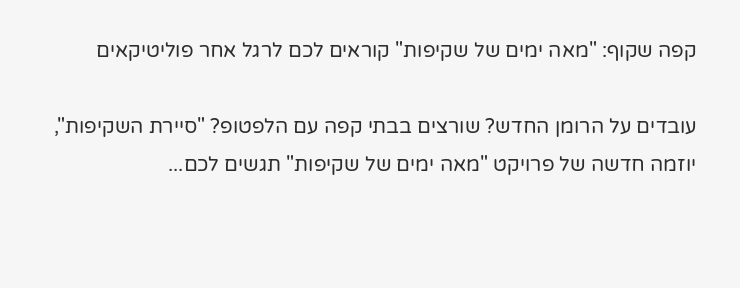קפה שקוף: "מאה ימים של שקיפות" קוראים לכם לרגל אחר פוליטיקאים

עובדים על הרומן החדש? שורצים בבתי קפה עם הלפטופ? "סיירת השקיפות", יוזמה חדשה של פרויקט "מאה ימים של שקיפות" תגשים לכם...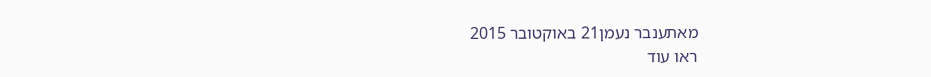מאתענבר נעמן21 באוקטובר 2015
ראו עוד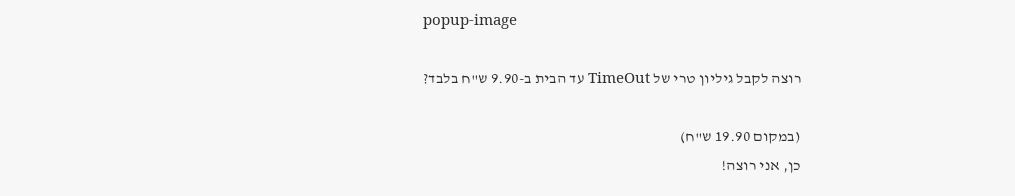popup-image

רוצה לקבל גיליון טרי של TimeOut עד הבית ב-9.90 ש"ח בלבד?

(במקום 19.90 ש"ח)
כן, אני רוצה!